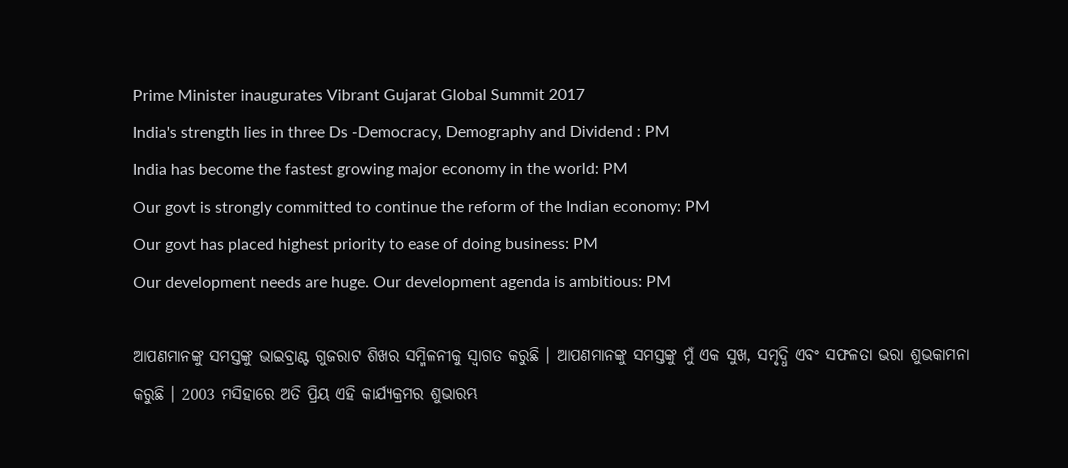Prime Minister inaugurates Vibrant Gujarat Global Summit 2017
India's strength lies in three Ds -Democracy, Demography and Dividend : PM
India has become the fastest growing major economy in the world: PM
Our govt is strongly committed to continue the reform of the Indian economy: PM
Our govt has placed highest priority to ease of doing business: PM
Our development needs are huge. Our development agenda is ambitious: PM

ଆପଣମାନଙ୍କୁ ସମସ୍ତଙ୍କୁ ଭାଇବ୍ରାଣ୍ଟ ଗୁଜରାଟ ଶିଖର ସମ୍ମିଳନୀକୁ ସ୍ଵାଗତ କରୁଛି । ଆପଣମାନଙ୍କୁ ସମସ୍ତଙ୍କୁ ମୁଁ ଏକ ସୁଖ, ସମୃଦ୍ଧି ଏବଂ ସଫଳତା ଭରା ଶୁଭକାମନା କରୁଛି । 2003 ମସିହାରେ ଅତି ପ୍ରିୟ ଏହି କାର୍ଯ୍ୟକ୍ରମର ଶୁଭାରମ୍ଭ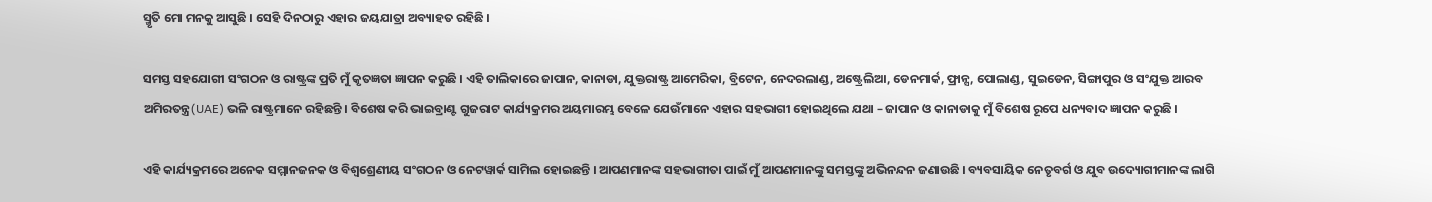ସ୍ମୃତି ମୋ ମନକୁ ଆସୁଛି । ସେହି ଦିନଠାରୁ ଏହାର ଜୟଯାତ୍ରା ଅବ୍ୟାହତ ରହିଛି ।

ସମସ୍ତ ସହଯୋଗୀ ସଂଗଠନ ଓ ରାଷ୍ଟ୍ରଙ୍କ ପ୍ରତି ମୁଁ କୃତଜ୍ଞତା ଜ୍ଞାପନ କରୁଛି । ଏହି ତାଲିକାରେ ଜାପାନ, କାନାଡା, ଯୁକ୍ତରାଷ୍ଟ୍ର ଆମେରିକା, ବ୍ରିଟେନ, ନେଦରଲାଣ୍ଡ, ଅଷ୍ଟ୍ରେଲିଆ, ଡେନମାର୍କ, ଫ୍ରାନ୍ସ, ପୋଲାଣ୍ଡ, ସୁଇଡେନ, ସିଙ୍ଗାପୁର ଓ ସଂଯୁକ୍ତ ଆରବ ଅମିରତନ୍ତ୍ର(UAE) ଭଳି ରାଷ୍ଟ୍ରମାନେ ରହିଛନ୍ତି । ବିଶେଷ କରି ଭାଇବ୍ରାଣ୍ଟ ଗୁଜରାଟ କାର୍ଯ୍ୟକ୍ରମର ଅୟମାରମ୍ଭ ବେଳେ ଯେଉଁମାନେ ଏହାର ସହଭାଗୀ ହୋଇଥିଲେ ଯଥା – ଜାପାନ ଓ କାନାଡାକୁ ମୁଁ ବିଶେଷ ରୂପେ ଧନ୍ୟବାଦ ଜ୍ଞାପନ କରୁଛି ।

ଏହି କାର୍ଯ୍ୟକ୍ରମରେ ଅନେକ ସମ୍ମାନଜନକ ଓ ବିଶ୍ଵଶ୍ରେଣୀୟ ସଂଗଠନ ଓ ନେଟୱାର୍କ ସାମିଲ ହୋଇଛନ୍ତି । ଆପଣମାନଙ୍କ ସହଭାଗୀତା ପାଇଁ ମୁଁ ଆପଣମାନଙ୍କୁ ସମସ୍ତଙ୍କୁ ଅଭିନନ୍ଦନ ଜଣାଉଛି । ବ୍ୟବସାୟିକ ନେତୃବର୍ଗ ଓ ଯୁବ ଉଦ୍ୟୋଗୀମାନଙ୍କ ଲାଗି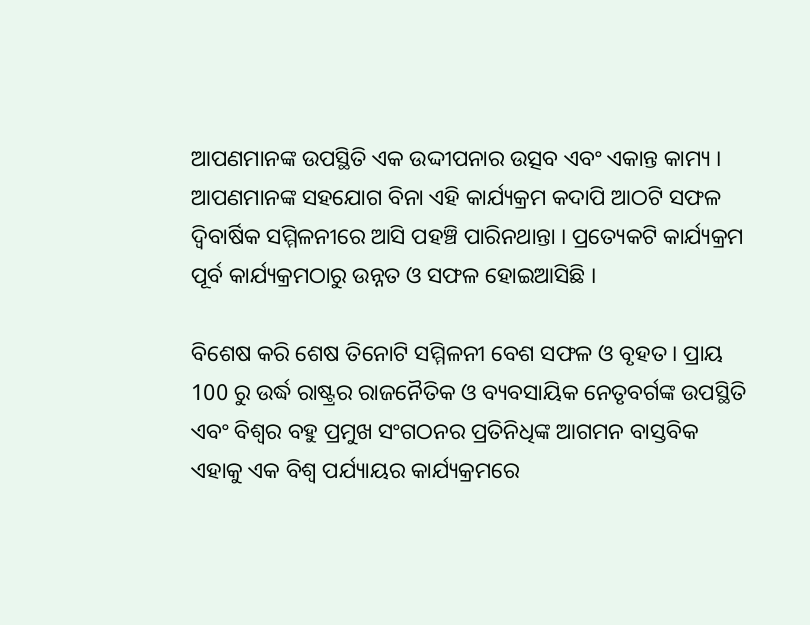ଆପଣମାନଙ୍କ ଉପସ୍ଥିତି ଏକ ଉଦ୍ଦୀପନାର ଉତ୍ସବ ଏବଂ ଏକାନ୍ତ କାମ୍ୟ । ଆପଣମାନଙ୍କ ସହଯୋଗ ବିନା ଏହି କାର୍ଯ୍ୟକ୍ରମ କଦାପି ଆଠଟି ସଫଳ ଦ୍ଵିବାର୍ଷିକ ସମ୍ମିଳନୀରେ ଆସି ପହଞ୍ଚି ପାରିନଥାନ୍ତା । ପ୍ରତ୍ୟେକଟି କାର୍ଯ୍ୟକ୍ରମ ପୂର୍ବ କାର୍ଯ୍ୟକ୍ରମଠାରୁ ଉନ୍ନତ ଓ ସଫଳ ହୋଇଆସିଛି ।

ବିଶେଷ କରି ଶେଷ ତିନୋଟି ସମ୍ମିଳନୀ ବେଶ ସଫଳ ଓ ବୃହତ । ପ୍ରାୟ 100 ରୁ ଉର୍ଦ୍ଧ ରାଷ୍ଟ୍ରର ରାଜନୈତିକ ଓ ବ୍ୟବସାୟିକ ନେତୃବର୍ଗଙ୍କ ଉପସ୍ଥିତି ଏବଂ ବିଶ୍ଵର ବହୁ ପ୍ରମୁଖ ସଂଗଠନର ପ୍ରତିନିଧିଙ୍କ ଆଗମନ ବାସ୍ତବିକ ଏହାକୁ ଏକ ବିଶ୍ଵ ପର୍ଯ୍ୟାୟର କାର୍ଯ୍ୟକ୍ରମରେ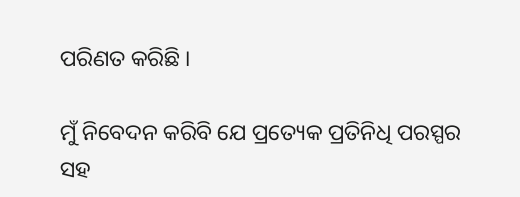ପରିଣତ କରିଛି ।

ମୁଁ ନିବେଦନ କରିବି ଯେ ପ୍ରତ୍ୟେକ ପ୍ରତିନିଧି ପରସ୍ପର ସହ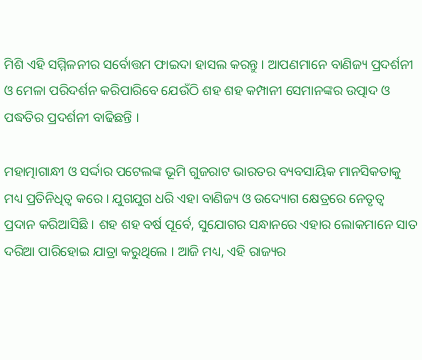ମିଶି ଏହି ସମ୍ମିଳନୀର ସର୍ବୋତ୍ତମ ଫାଇଦା ହାସଲ କରନ୍ତୁ । ଆପଣମାନେ ବାଣିଜ୍ୟ ପ୍ରଦର୍ଶନୀ ଓ ମେଳା ପରିଦର୍ଶନ କରିପାରିବେ ଯେଉଁଠି ଶହ ଶହ କମ୍ପାନୀ ସେମାନଙ୍କର ଉତ୍ପାଦ ଓ ପଦ୍ଧତିର ପ୍ରଦର୍ଶନୀ ବାଢିଛନ୍ତି ।

ମହାତ୍ମାଗାନ୍ଧୀ ଓ ସର୍ଦ୍ଦାର ପଟେଲଙ୍କ ଭୂମି ଗୁଜରାଟ ଭାରତର ବ୍ୟବସାୟିକ ମାନସିକତାକୁ ମଧ୍ୟ ପ୍ରତିନିଧିତ୍ଵ କରେ । ଯୁଗଯୁଗ ଧରି ଏହା ବାଣିଜ୍ୟ ଓ ଉଦ୍ୟୋଗ କ୍ଷେତ୍ରରେ ନେତୃତ୍ଵ ପ୍ରଦାନ କରିଆସିଛି । ଶହ ଶହ ବର୍ଷ ପୂର୍ବେ, ସୁଯୋଗର ସନ୍ଧାନରେ ଏହାର ଲୋକମାନେ ସାତ ଦରିଆ ପାରିହୋଇ ଯାତ୍ରା କରୁଥିଲେ । ଆଜି ମଧ୍ୟ, ଏହି ରାଜ୍ୟର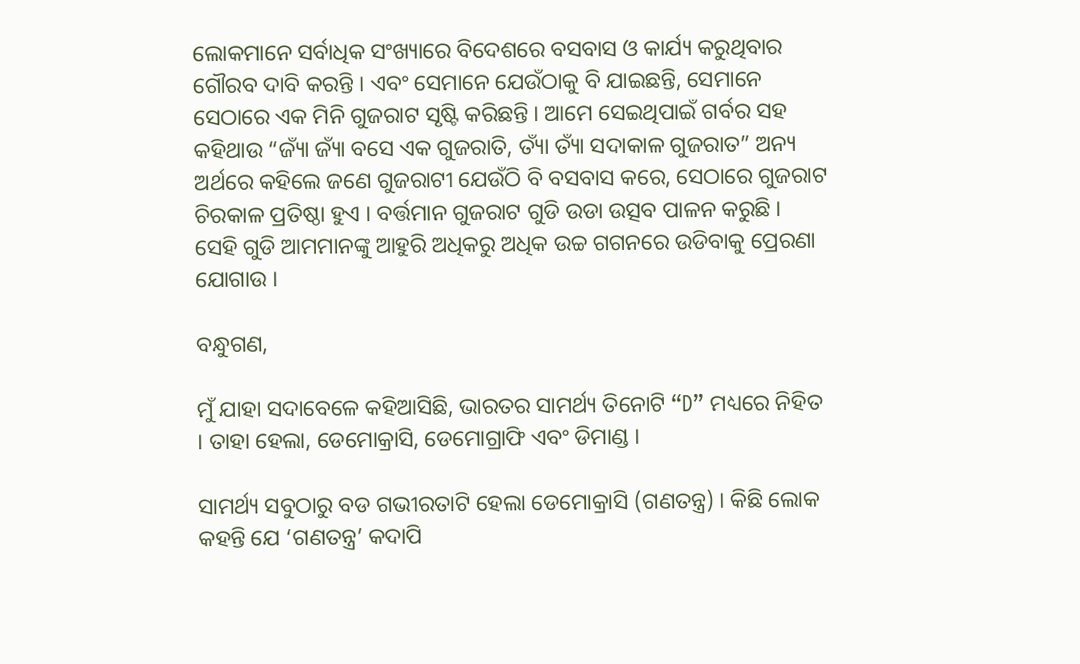ଲୋକମାନେ ସର୍ବାଧିକ ସଂଖ୍ୟାରେ ବିଦେଶରେ ବସବାସ ଓ କାର୍ଯ୍ୟ କରୁଥିବାର ଗୌରବ ଦାବି କରନ୍ତି । ଏବଂ ସେମାନେ ଯେଉଁଠାକୁ ବି ଯାଇଛନ୍ତି, ସେମାନେ ସେଠାରେ ଏକ ମିନି ଗୁଜରାଟ ସୃଷ୍ଟି କରିଛନ୍ତି । ଆମେ ସେଇଥିପାଇଁ ଗର୍ବର ସହ କହିଥାଉ “ଜ୍ୟାଁ ଜ୍ୟାଁ ବସେ ଏକ ଗୁଜରାତି, ତ୍ୟାଁ ତ୍ୟାଁ ସଦାକାଳ ଗୁଜରାତ” ଅନ୍ୟ ଅର୍ଥରେ କହିଲେ ଜଣେ ଗୁଜରାଟୀ ଯେଉଁଠି ବି ବସବାସ କରେ, ସେଠାରେ ଗୁଜରାଟ ଚିରକାଳ ପ୍ରତିଷ୍ଠା ହୁଏ । ବର୍ତ୍ତମାନ ଗୁଜରାଟ ଗୁଡି ଉଡା ଉତ୍ସବ ପାଳନ କରୁଛି । ସେହି ଗୁଡି ଆମମାନଙ୍କୁ ଆହୁରି ଅଧିକରୁ ଅଧିକ ଉଚ୍ଚ ଗଗନରେ ଉଡିବାକୁ ପ୍ରେରଣା ଯୋଗାଉ ।

ବନ୍ଧୁଗଣ,

ମୁଁ ଯାହା ସଦାବେଳେ କହିଆସିଛି, ଭାରତର ସାମର୍ଥ୍ୟ ତିନୋଟି “D” ମଧ୍ୟରେ ନିହିତ । ତାହା ହେଲା, ଡେମୋକ୍ରାସି, ଡେମୋଗ୍ରାଫି ଏବଂ ଡିମାଣ୍ଡ ।

ସାମର୍ଥ୍ୟ ସବୁଠାରୁ ବଡ ଗଭୀରତାଟି ହେଲା ଡେମୋକ୍ରାସି (ଗଣତନ୍ତ୍ର) । କିଛି ଲୋକ କହନ୍ତି ଯେ ‘ଗଣତନ୍ତ୍ର’ କଦାପି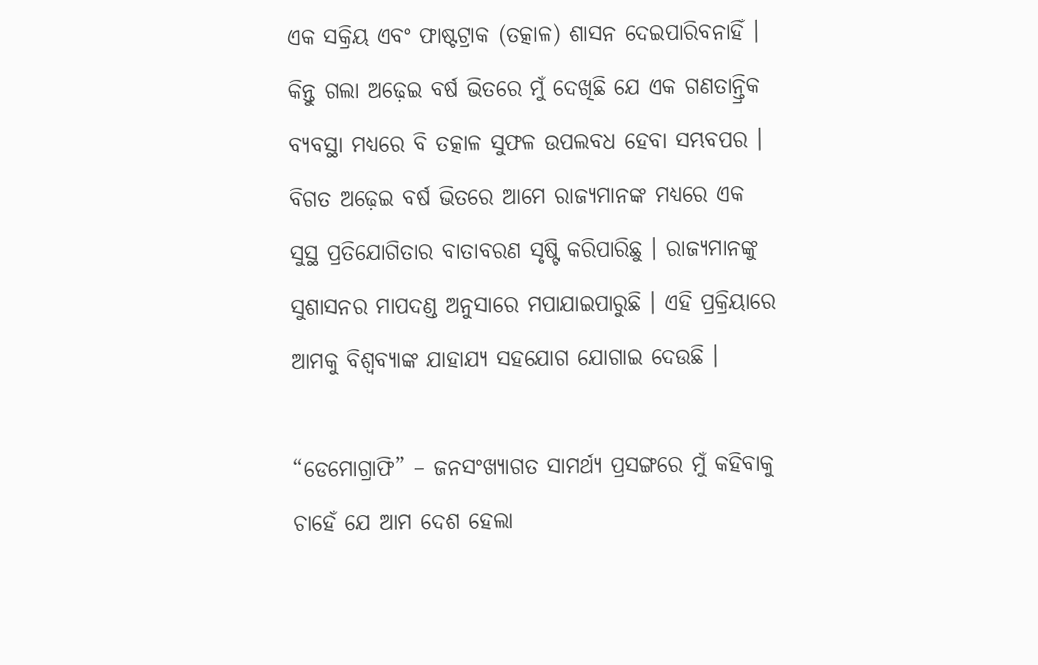ଏକ ସକ୍ରିୟ ଏବଂ ଫାଷ୍ଟଟ୍ରାକ (ତତ୍କାଳ) ଶାସନ ଦେଇପାରିବନାହିଁ । କିନ୍ତୁ ଗଲା ଅଢ଼େଇ ବର୍ଷ ଭିତରେ ମୁଁ ଦେଖିଛି ଯେ ଏକ ଗଣତାନ୍ତ୍ରିକ ବ୍ୟବସ୍ଥା ମଧ୍ୟରେ ବି ତତ୍କାଳ ସୁଫଳ ଉପଲବଧ ହେବା ସମ୍ଭବପର । ବିଗତ ଅଢ଼େଇ ବର୍ଷ ଭିତରେ ଆମେ ରାଜ୍ୟମାନଙ୍କ ମଧ୍ୟରେ ଏକ ସୁସ୍ଥ ପ୍ରତିଯୋଗିତାର ବାତାବରଣ ସୃଷ୍ଟି କରିପାରିଛୁ । ରାଜ୍ୟମାନଙ୍କୁ ସୁଶାସନର ମାପଦଣ୍ଡ ଅନୁସାରେ ମପାଯାଇପାରୁଛି । ଏହି ପ୍ରକ୍ରିୟାରେ ଆମକୁ ବିଶ୍ଵବ୍ୟାଙ୍କ ଯାହାଯ୍ୟ ସହଯୋଗ ଯୋଗାଇ ଦେଉଛି ।

“ଡେମୋଗ୍ରାଫି” – ଜନସଂଖ୍ୟାଗତ ସାମର୍ଥ୍ୟ ପ୍ରସଙ୍ଗରେ ମୁଁ କହିବାକୁ ଚାହେଁ ଯେ ଆମ ଦେଶ ହେଲା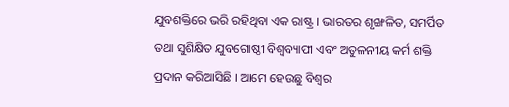ଯୁବଶକ୍ତିରେ ଭରି ରହିଥିବା ଏକ ରାଷ୍ଟ୍ର । ଭାରତର ଶୃଙ୍ଖଳିତ, ସମର୍ପିତ ତଥା ସୁଶିକ୍ଷିତ ଯୁବଗୋଷ୍ଠୀ ବିଶ୍ଵବ୍ୟାପୀ ଏବଂ ଅତୁଳନୀୟ କର୍ମ ଶକ୍ତି ପ୍ରଦାନ କରିଆସିଛି । ଆମେ ହେଉଛୁ ବିଶ୍ଵର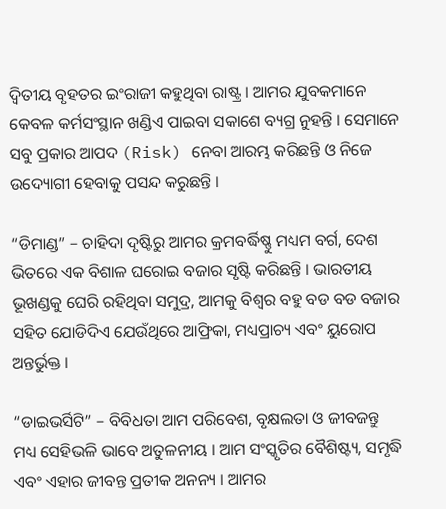ଦ୍ଵିତୀୟ ବୃହତର ଇଂରାଜୀ କହୁଥିବା ରାଷ୍ଟ୍ର । ଆମର ଯୁବକମାନେ କେବଳ କର୍ମସଂସ୍ଥାନ ଖଣ୍ଡିଏ ପାଇବା ସକାଶେ ବ୍ୟଗ୍ର ନୁହନ୍ତି । ସେମାନେ ସବୁ ପ୍ରକାର ଆପଦ (Risk) ନେବା ଆରମ୍ଭ କରିଛନ୍ତି ଓ ନିଜେ ଉଦ୍ୟୋଗୀ ହେବାକୁ ପସନ୍ଦ କରୁଛନ୍ତି ।

“ଡିମାଣ୍ଡ” – ଚାହିଦା ଦୃଷ୍ଟିରୁ ଆମର କ୍ରମବର୍ଦ୍ଧିଷ୍ଣୁ ମଧ୍ୟମ ବର୍ଗ, ଦେଶ ଭିତରେ ଏକ ବିଶାଳ ଘରୋଇ ବଜାର ସୃଷ୍ଟି କରିଛନ୍ତି । ଭାରତୀୟ ଭୂଖଣ୍ଡକୁ ଘେରି ରହିଥିବା ସମୁଦ୍ର, ଆମକୁ ବିଶ୍ଵର ବହୁ ବଡ ବଡ ବଜାର ସହିତ ଯୋଡିଦିଏ ଯେଉଁଥିରେ ଆଫ୍ରିକା, ମଧ୍ୟପ୍ରାଚ୍ୟ ଏବଂ ୟୁରୋପ ଅନ୍ତର୍ଭୁକ୍ତ ।

“ଡାଇଭର୍ସିଟି” – ବିବିଧତା ଆମ ପରିବେଶ, ବୃକ୍ଷଲତା ଓ ଜୀବଜନ୍ତୁ ମଧ୍ୟ ସେହିଭଳି ଭାବେ ଅତୁଳନୀୟ । ଆମ ସଂସ୍କୃତିର ବୈଶିଷ୍ଟ୍ୟ, ସମୃଦ୍ଧି ଏବଂ ଏହାର ଜୀବନ୍ତ ପ୍ରତୀକ ଅନନ୍ୟ । ଆମର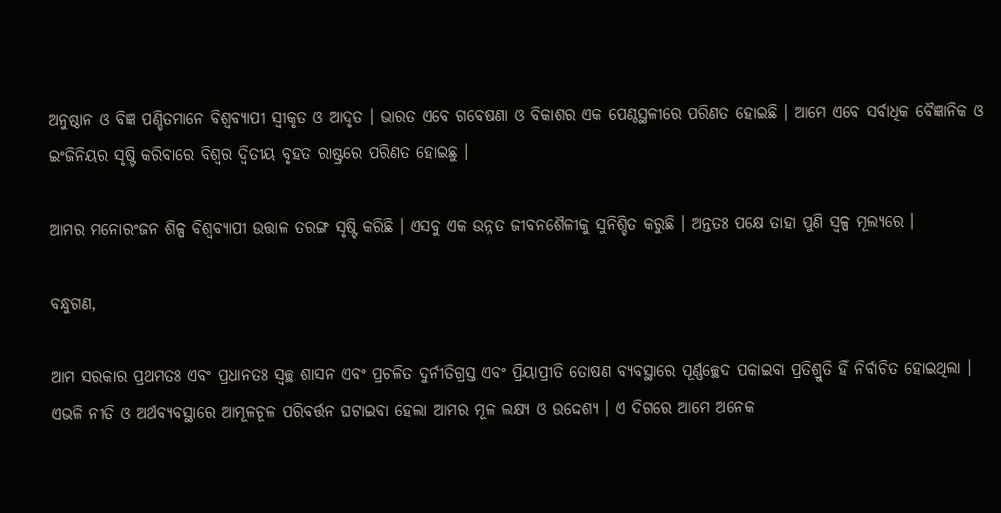ଅନୁଷ୍ଠାନ ଓ ବିଜ୍ଞ ପଣ୍ଡିତମାନେ ବିଶ୍ଵବ୍ୟାପୀ ସ୍ଵୀକୃତ ଓ ଆଦୃତ । ଭାରତ ଏବେ ଗବେଷଣା ଓ ବିକାଶର ଏକ ପେଣ୍ଠସ୍ଥଳୀରେ ପରିଣତ ହୋଇଛି । ଆମେ ଏବେ ସର୍ବାଧିକ ବୈଜ୍ଞାନିକ ଓ ଇଂଜିନିୟର ସୃଷ୍ଟି କରିବାରେ ବିଶ୍ଵର ଦ୍ଵିତୀୟ ବୃହତ ରାଷ୍ଟ୍ରରେ ପରିଣତ ହୋଇଛୁ ।

ଆମର ମନୋରଂଜନ ଶିଳ୍ପ ବିଶ୍ଵବ୍ୟାପୀ ଉତ୍ତାଳ ତରଙ୍ଗ ସୃଷ୍ଟି କରିଛି । ଏସବୁ ଏକ ଉନ୍ନତ ଜୀବନଶୈଳୀକୁ ସୁନିଶ୍ଚିତ କରୁଛି । ଅନ୍ତତଃ ପକ୍ଷେ ତାହା ପୁଣି ସ୍ଵଳ୍ପ ମୂଲ୍ୟରେ ।

ବନ୍ଧୁଗଣ,

ଆମ ସରକାର ପ୍ରଥମତଃ ଏବଂ ପ୍ରଧାନତଃ ସ୍ଵଚ୍ଛ ଶାସନ ଏବଂ ପ୍ରଚଳିତ ଦୁର୍ନୀତିଗ୍ରସ୍ତ ଏବଂ ପ୍ରିୟାପ୍ରୀତି ତୋଷଣ ବ୍ୟବସ୍ଥାରେ ପୂର୍ଣ୍ଣଚ୍ଛେଦ ପକାଇବା ପ୍ରତିଶ୍ରୁତି ହିଁ ନିର୍ବାଚିତ ହୋଇଥିଲା । ଏଭଳି ନୀତି ଓ ଅର୍ଥବ୍ୟବସ୍ଥାରେ ଆମୂଳଚୂଳ ପରିବର୍ତ୍ତନ ଘଟାଇବା ହେଲା ଆମର ମୂଳ ଲକ୍ଷ୍ୟ ଓ ଉଦ୍ଦେଶ୍ୟ । ଏ ଦିଗରେ ଆମେ ଅନେକ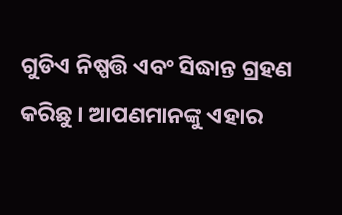ଗୁଡିଏ ନିଷ୍ପତ୍ତି ଏବଂ ସିଦ୍ଧାନ୍ତ ଗ୍ରହଣ କରିଛୁ । ଆପଣମାନଙ୍କୁ ଏହାର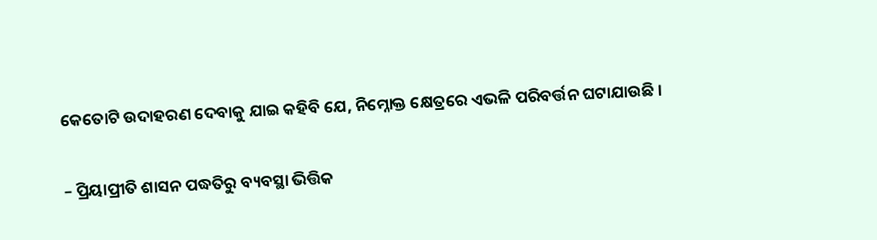କେତୋଟି ଉଦାହରଣ ଦେବାକୁ ଯାଇ କହିବି ଯେ, ନିମ୍ନୋକ୍ତ କ୍ଷେତ୍ରରେ ଏଭଳି ପରିବର୍ତ୍ତନ ଘଟାଯାଉଛି ।

– ପ୍ରିୟାପ୍ରୀତି ଶାସନ ପଦ୍ଧତିରୁ ବ୍ୟବସ୍ଥା ଭିତ୍ତିକ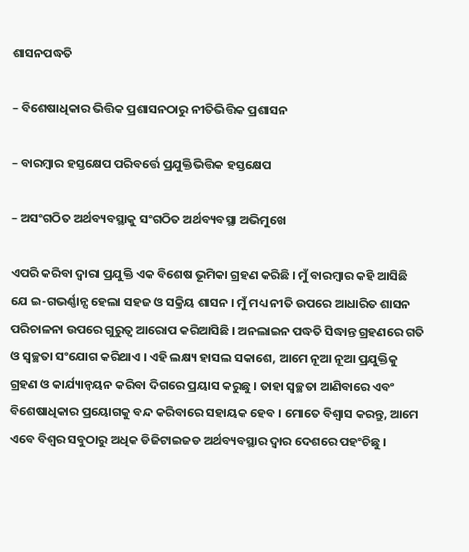ଶାସନପଦ୍ଧତି

– ବିଶେଷାଧିକାର ଭିତ୍ତିକ ପ୍ରଶାସନଠାରୁ ନୀତିଭିତ୍ତିକ ପ୍ରଶାସନ

– ବାରମ୍ବାର ହସ୍ତକ୍ଷେପ ପରିବର୍ତ୍ତେ ପ୍ରଯୁକ୍ତିଭିତ୍ତିକ ହସ୍ତକ୍ଷେପ

– ଅସଂଗଠିତ ଅର୍ଥବ୍ୟବସ୍ଥାକୁ ସଂଗଠିତ ଅର୍ଥବ୍ୟବସ୍ଥା ଅଭିମୁଖେ

ଏପରି କରିବା ଦ୍ଵାରା ପ୍ରଯୁକ୍ତି ଏକ ବିଶେଷ ଭୂମିକା ଗ୍ରହଣ କରିଛି । ମୁଁ ବାରମ୍ବାର କହି ଆସିଛି ଯେ ଇ-ଗଭର୍ଣ୍ଣାନ୍ସ ହେଲା ସହଜ ଓ ସକ୍ରିୟ ଶାସନ । ମୁଁ ମଧ୍ୟ ନୀତି ଉପରେ ଆଧାରିତ ଶାସନ ପରିଚାଳନା ଉପରେ ଗୁରୁତ୍ଵ ଆରୋପ କରିଆସିଛି । ଅନଲାଇନ ପଦ୍ଧତି ସିଦ୍ଧାନ୍ତ ଗ୍ରହଣରେ ଗତି ଓ ସ୍ଵଚ୍ଛତା ସଂଯୋଗ କରିଥାଏ । ଏହି ଲକ୍ଷ୍ୟ ହାସଲ ସକାଶେ, ଆମେ ନୂଆ ନୂଆ ପ୍ରଯୁକ୍ତିକୁ ଗ୍ରହଣ ଓ କାର୍ଯ୍ୟାନ୍ଵୟନ କରିବା ଦିଗରେ ପ୍ରୟାସ କରୁଛୁ । ତାହା ସ୍ଵଚ୍ଛତା ଆଣିବାରେ ଏବଂ ବିଶେଷାଧିକାର ପ୍ରୟୋଗକୁ ବନ୍ଦ କରିବାରେ ସହାୟକ ହେବ । ମୋତେ ବିଶ୍ଵାସ କରନ୍ତୁ, ଆମେ ଏବେ ବିଶ୍ଵର ସବୁଠାରୁ ଅଧିକ ଡିଜିଟାଇଜଡ ଅର୍ଥବ୍ୟବସ୍ଥାର ଦ୍ଵାର ଦେଶରେ ପହଂଚିଛୁ ।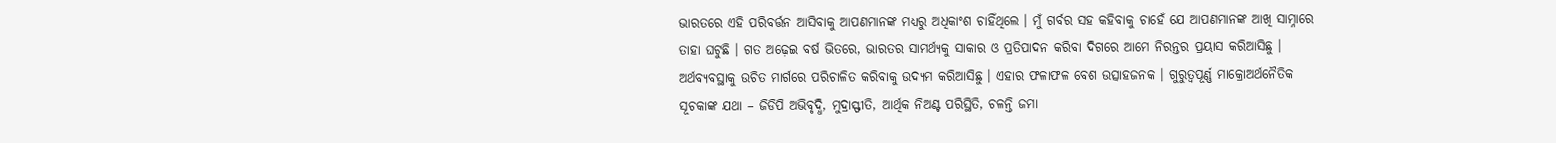ଭାରତରେ ଏହି ପରିବର୍ତ୍ତନ ଆସିବାକୁ ଆପଣମାନଙ୍କ ମଧ୍ୟରୁ ଅଧିକାଂଶ ଚାହିଁଥିଲେ । ମୁଁ ଗର୍ବର ସହ କହିବାକୁ ଚାହେଁ ଯେ ଆପଣମାନଙ୍କ ଆଖି ସାମ୍ନାରେ ତାହା ଘଟୁଛି । ଗତ ଅଢ଼େଇ ବର୍ଷ ଭିତରେ, ଭାରତର ସାମର୍ଥ୍ୟକୁ ସାକାର ଓ ପ୍ରତିପାଦନ କରିବା ଦିଗରେ ଆମେ ନିରନ୍ତର ପ୍ରୟାସ କରିଆସିଛୁ । ଅର୍ଥବ୍ୟବସ୍ଥାକୁ ଉଚିତ ମାର୍ଗରେ ପରିଚାଳିତ କରିବାକୁ ଉଦ୍ୟମ କରିଆସିଛୁ । ଏହାର ଫଳାଫଳ ବେଶ ଉତ୍ସାହଜନକ । ଗୁରୁତ୍ଵପୂର୍ଣ୍ଣ ମାକ୍ରୋଅର୍ଥନୈତିକ ସୂଚକାଙ୍କ ଯଥା – ଜିଡିପି ଅଭିବୃଦ୍ଧି, ମୁଦ୍ରାସ୍ଫୀତି, ଆର୍ଥିକ ନିଅଣ୍ଟ ପରିସ୍ଥିତି, ଚଳନ୍ତି ଜମା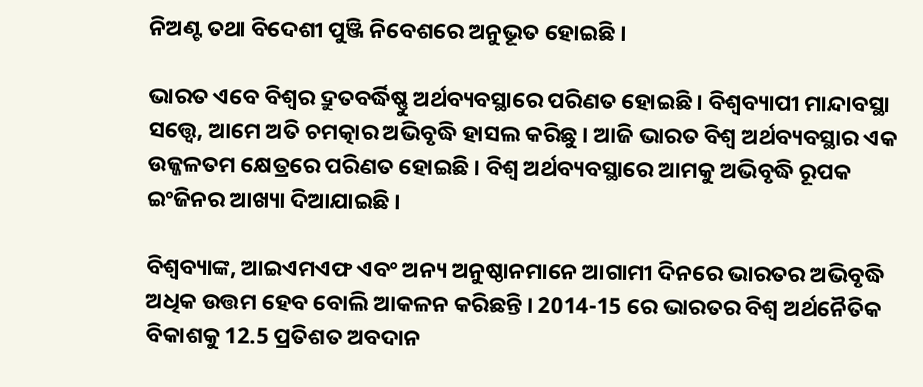ନିଅଣ୍ଟ ତଥା ବିଦେଶୀ ପୁଞ୍ଜି ନିବେଶରେ ଅନୁଭୂତ ହୋଇଛି ।

ଭାରତ ଏବେ ବିଶ୍ଵର ଦ୍ରୁତବର୍ଦ୍ଧିଷ୍ଣୁ ଅର୍ଥବ୍ୟବସ୍ଥାରେ ପରିଣତ ହୋଇଛି । ବିଶ୍ଵବ୍ୟାପୀ ମାନ୍ଦାବସ୍ଥା ସତ୍ତ୍ୱେ, ଆମେ ଅତି ଚମତ୍କାର ଅଭିବୃଦ୍ଧି ହାସଲ କରିଛୁ । ଆଜି ଭାରତ ବିଶ୍ଵ ଅର୍ଥବ୍ୟବସ୍ଥାର ଏକ ଉଜ୍ଜଳତମ କ୍ଷେତ୍ରରେ ପରିଣତ ହୋଇଛି । ବିଶ୍ଵ ଅର୍ଥବ୍ୟବସ୍ଥାରେ ଆମକୁ ଅଭିବୃଦ୍ଧି ରୂପକ ଇଂଜିନର ଆଖ୍ୟା ଦିଆଯାଇଛି ।

ବିଶ୍ଵବ୍ୟାଙ୍କ, ଆଇଏମଏଫ ଏବଂ ଅନ୍ୟ ଅନୁଷ୍ଠାନମାନେ ଆଗାମୀ ଦିନରେ ଭାରତର ଅଭିବୃଦ୍ଧି ଅଧିକ ଉତ୍ତମ ହେବ ବୋଲି ଆକଳନ କରିଛନ୍ତି । 2014-15 ରେ ଭାରତର ବିଶ୍ଵ ଅର୍ଥନୈତିକ ବିକାଶକୁ 12.5 ପ୍ରତିଶତ ଅବଦାନ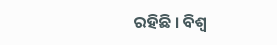ରହିଛି । ବିଶ୍ଵ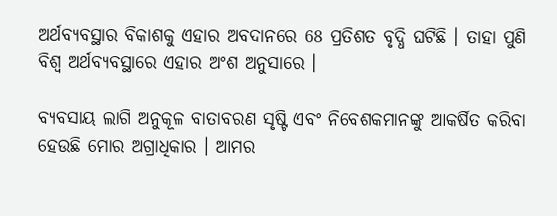ଅର୍ଥବ୍ୟବସ୍ଥାର ବିକାଶକୁ ଏହାର ଅବଦାନରେ 68 ପ୍ରତିଶତ ବୃଦ୍ଧି ଘଟିଛି । ତାହା ପୁଣି ବିଶ୍ଵ ଅର୍ଥବ୍ୟବସ୍ଥାରେ ଏହାର ଅଂଶ ଅନୁସାରେ ।

ବ୍ୟବସାୟ ଲାଗି ଅନୁକୂଳ ବାତାବରଣ ସୃଷ୍ଟି ଏବଂ ନିବେଶକମାନଙ୍କୁ ଆକର୍ଷିତ କରିବା ହେଉଛି ମୋର ଅଗ୍ରାଧିକାର । ଆମର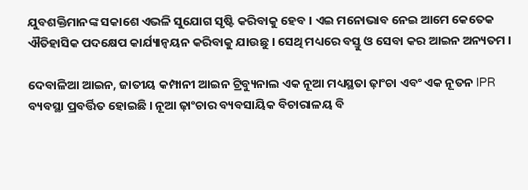ଯୁବଶକ୍ତିମାନଙ୍କ ସକାଶେ ଏଭଳି ସୁଯୋଗ ସୃଷ୍ଟି କରିବାକୁ ହେବ । ଏଇ ମନୋଭାବ ନେଇ ଆମେ କେତେକ ଐତିହାସିକ ପଦକ୍ଷେପ କାର୍ଯ୍ୟାନ୍ଵୟନ କରିବାକୁ ଯାଉଛୁ । ସେଥି ମଧ୍ୟରେ ବସ୍ତୁ ଓ ସେବା କର ଆଇନ ଅନ୍ୟତମ ।

ଦେବାଳିଆ ଆଇନ, ଜାତୀୟ କମ୍ପାନୀ ଆଇନ ଟ୍ରିବ୍ୟୁନାଲ ଏକ ନୂଆ ମଧ୍ୟସ୍ଥତା ଢ଼ାଂଚା ଏବଂ ଏକ ନୂତନ IPR ବ୍ୟବସ୍ଥା ପ୍ରବର୍ତ୍ତିତ ହୋଇଛି । ନୂଆ ଢ଼ାଂଚାର ବ୍ୟବସାୟିକ ବିଚାରାଳୟ ବି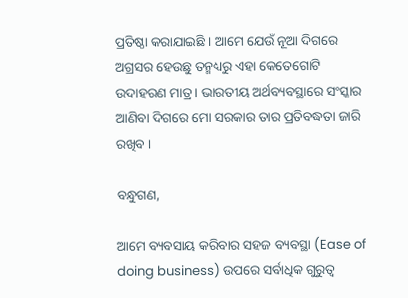ପ୍ରତିଷ୍ଠା କରାଯାଇଛି । ଆମେ ଯେଉଁ ନୂଆ ଦିଗରେ ଅଗ୍ରସର ହେଉଛୁ ତନ୍ମଧ୍ୟରୁ ଏହା କେତେଗୋଟି ଉଦାହରଣ ମାତ୍ର । ଭାରତୀୟ ଅର୍ଥବ୍ୟବସ୍ଥାରେ ସଂସ୍କାର ଆଣିବା ଦିଗରେ ମୋ ସରକାର ତାର ପ୍ରତିବଦ୍ଧତା ଜାରି ରଖିବ ।

ବନ୍ଧୁଗଣ,

ଆମେ ବ୍ୟବସାୟ କରିବାର ସହଜ ବ୍ୟବସ୍ଥା (Ease of doing business) ଉପରେ ସର୍ବାଧିକ ଗୁରୁତ୍ଵ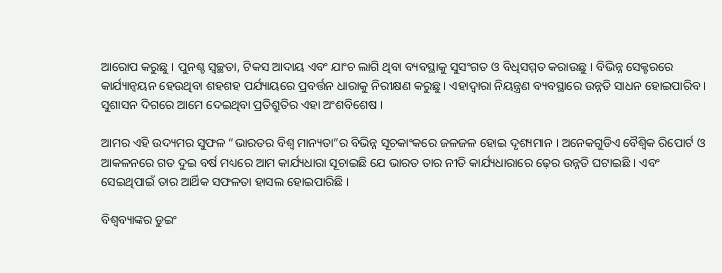ଆରୋପ କରୁଛୁ । ପୁନଶ୍ଚ ସ୍ଵଚ୍ଛତା, ଟିକସ ଆଦାୟ ଏବଂ ଯାଂଚ ଲାଗି ଥିବା ବ୍ୟବସ୍ଥାକୁ ସୁସଂଗତ ଓ ବିଧିସମ୍ମତ କରାଉଛୁ । ବିଭିନ୍ନ ସେକ୍ଟରରେ କାର୍ଯ୍ୟାନ୍ଵୟନ ହେଉଥିବା ଶହଶହ ପର୍ଯ୍ୟାୟରେ ପ୍ରବର୍ତ୍ତନ ଧାରାକୁ ନିରୀକ୍ଷଣ କରୁଛୁ । ଏହାଦ୍ୱାରା ନିୟନ୍ତ୍ରଣ ବ୍ୟବସ୍ଥାରେ ଉନ୍ନତି ସାଧନ ହୋଇପାରିବ । ସୁଶାସନ ଦିଗରେ ଆମେ ଦେଇଥିବା ପ୍ରତିଶ୍ରୁତିର ଏହା ଅଂଶବିଶେଷ ।

ଆମର ଏହି ଉଦ୍ୟମର ସୁଫଳ “ଭାରତର ବିଶ୍ଵ ମାନ୍ୟତା”ର ବିଭିନ୍ନ ସୂଚକାଂକରେ ଜଳଜଳ ହୋଇ ଦୃଶ୍ୟମାନ । ଅନେକଗୁଡିଏ ବୈଶ୍ଵିକ ରିପୋର୍ଟ ଓ ଆକଳନରେ ଗତ ଦୁଇ ବର୍ଷ ମଧ୍ୟରେ ଆମ କାର୍ଯ୍ୟଧାରା ସୂଚାଇଛି ଯେ ଭାରତ ତାର ନୀତି କାର୍ଯ୍ୟଧାରାରେ ଢ଼େର ଉନ୍ନତି ଘଟାଇଛି । ଏବଂ ସେଇଥିପାଇଁ ତାର ଆର୍ଥିକ ସଫଳତା ହାସଲ ହୋଇପାରିଛି ।

ବିଶ୍ଵବ୍ୟାଙ୍କର ଡୁଇଂ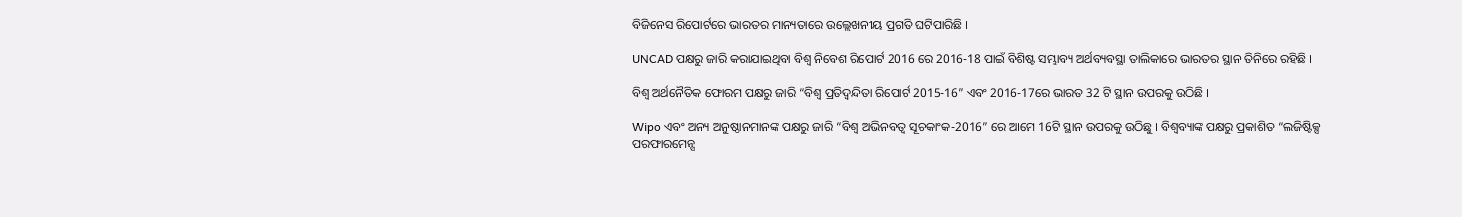ବିଜିନେସ ରିପୋର୍ଟରେ ଭାରତର ମାନ୍ୟତାରେ ଉଲ୍ଲେଖନୀୟ ପ୍ରଗତି ଘଟିପାରିଛି ।

UNCAD ପକ୍ଷରୁ ଜାରି କରାଯାଇଥିବା ବିଶ୍ଵ ନିବେଶ ରିପୋର୍ଟ 2016 ରେ 2016-18 ପାଇଁ ବିଶିଷ୍ଟ ସମ୍ଭାବ୍ୟ ଅର୍ଥବ୍ୟବସ୍ଥା ତାଲିକାରେ ଭାରତର ସ୍ଥାନ ତିନିରେ ରହିଛି ।

ବିଶ୍ଵ ଅର୍ଥନୈତିକ ଫୋରମ ପକ୍ଷରୁ ଜାରି “ବିଶ୍ଵ ପ୍ରତିଦ୍ଵନ୍ଦିତା ରିପୋର୍ଟ 2015-16” ଏବଂ 2016-17ରେ ଭାରତ 32 ଟି ସ୍ଥାନ ଉପରକୁ ଉଠିଛି ।

Wipo ଏବଂ ଅନ୍ୟ ଅନୁଷ୍ଠାନମାନଙ୍କ ପକ୍ଷରୁ ଜାରି “ବିଶ୍ଵ ଅଭିନବତ୍ଵ ସୂଚକାଂକ-2016” ରେ ଆମେ 16ଟି ସ୍ଥାନ ଉପରକୁ ଉଠିଛୁ । ବିଶ୍ଵବ୍ୟାଙ୍କ ପକ୍ଷରୁ ପ୍ରକାଶିତ “ଲଜିଷ୍ଟିକ୍ସ ପରଫାରମେନ୍ସ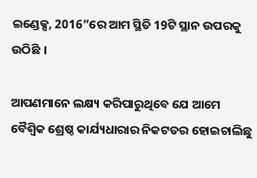ଇଣ୍ଡେକ୍ସ, 2016”ରେ ଆମ ସ୍ଥିତି 19ଟି ସ୍ଥାନ ଉପରକୁ ଉଠିଛି ।

ଆପଣମାନେ ଲକ୍ଷ୍ୟ କରିପାରୁଥିବେ ଯେ ଆମେ ବୈଶ୍ୱିକ ଶ୍ରେଷ୍ଠ କାର୍ଯ୍ୟଧାରାର ନିକଟତର ହୋଇଚାଲିଛୁ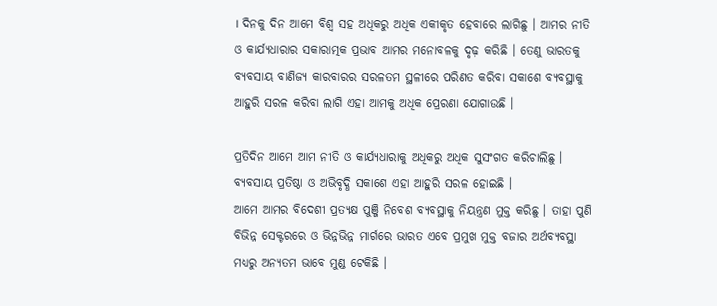। ଦିନକୁ ଦିନ ଆମେ ବିଶ୍ଵ ସହ ଅଧିକରୁ ଅଧିକ ଏକୀକୃତ ହେବାରେ ଲାଗିଛୁ । ଆମର ନୀତି ଓ କାର୍ଯ୍ୟଧାରାର ସକାରାତ୍ମକ ପ୍ରଭାବ ଆମର ମନୋବଳକୁ ଦୃଢ଼ କରିଛି । ତେଣୁ ଭାରତକୁ ବ୍ୟବସାୟ ବାଣିଜ୍ୟ କାରବାରର ସରଳତମ ସ୍ଥଳୀରେ ପରିଣତ କରିବା ସକାଶେ ବ୍ୟବସ୍ଥାକୁ ଆହୁରି ସରଳ କରିବା ଲାଗି ଏହା ଆମକୁ ଅଧିକ ପ୍ରେରଣା ଯୋଗାଉଛି ।

ପ୍ରତିଦିନ ଆମେ ଆମ ନୀତି ଓ କାର୍ଯ୍ୟଧାରାକୁ ଅଧିକରୁ ଅଧିକ ସୁସଂଗତ କରିଚାଲିଛୁ । ବ୍ୟବସାୟ ପ୍ରତିଷ୍ଠା ଓ ଅଭିବୃଦ୍ଧି ସକାଶେ ଏହା ଆହୁରି ସରଳ ହୋଇଛି ।
ଆମେ ଆମର ବିଦେଶୀ ପ୍ରତ୍ୟକ୍ଷ ପୁଞ୍ଜି ନିବେଶ ବ୍ୟବସ୍ଥାକୁ ନିୟନ୍ତ୍ରଣ ମୁକ୍ତ କରିଛୁ । ତାହା ପୁଣି ବିଭିନ୍ନ ସେକ୍ଟରରେ ଓ ଭିନ୍ନଭିନ୍ନ ମାର୍ଗରେ ଭାରତ ଏବେ ପ୍ରମୁଖ ମୁକ୍ତ ବଜାର ଅର୍ଥବ୍ୟବସ୍ଥା ମଧ୍ୟରୁ ଅନ୍ୟତମ ଭାବେ ମୁଣ୍ଡ ଟେକିଛି ।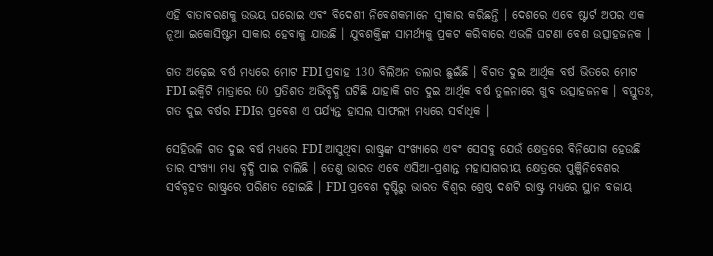ଏହି ବାତାବରଣକୁ ଉଭୟ ଘରୋଇ ଏବଂ ବିଦେଶୀ ନିବେଶକମାନେ ସ୍ଵୀକାର କରିଛନ୍ତି । ଦେଶରେ ଏବେ ଷ୍ଟାର୍ଟ ଅପର ଏକ ନୂଆ ଇକୋସିଷ୍ଟମ ସାକାର ହେବାକୁ ଯାଉଛି । ଯୁବଶକ୍ତିଙ୍କ ସାମର୍ଥ୍ୟକୁ ପ୍ରକଟ କରିବାରେ ଏଭଳି ଘଟଣା ବେଶ ଉତ୍ସାହଜନକ ।

ଗତ ଅଢ଼େଇ ବର୍ଷ ମଧ୍ୟରେ ମୋଟ FDI ପ୍ରବାହ 130 ବିଲିଅନ ଡଲାର ଛୁଇଁଛି । ବିଗତ ଦୁଇ ଆର୍ଥିକ ବର୍ଷ ଭିତରେ ମୋଟ FDI ଇକ୍ଵିଟି ମାତ୍ରାରେ 60 ପ୍ରତିଶତ ଅଭିବୃଦ୍ଧି ଘଟିଛି ଯାହାକି ଗତ ଦୁଇ ଆର୍ଥିକ ବର୍ଷ ତୁଳନାରେ ଖୁବ ଉତ୍ସାହଜନକ । ବସ୍ତୁତଃ, ଗତ ଦୁଇ ବର୍ଷର FDIର ପ୍ରବେଶ ଏ ପର୍ଯ୍ୟନ୍ତ ହାସଲ ସାଫଲ୍ୟ ମଧ୍ୟରେ ସର୍ବାଧିକ ।

ସେହିଭଳି ଗତ ଦୁଇ ବର୍ଷ ମଧ୍ୟରେ FDI ଆସୁଥିବା ରାଷ୍ଟ୍ରଙ୍କ ସଂଖ୍ୟାରେ ଏବଂ ସେସବୁ ଯେଉଁ କ୍ଷେତ୍ରରେ ବିନିଯୋଗ ହେଉଛି ତାର ସଂଖ୍ୟା ମଧ୍ୟ ବୃଦ୍ଧି ପାଇ ଚାଲିଛି । ତେଣୁ ଭାରତ ଏବେ ଏସିଆ-ପ୍ରଶାନ୍ତ ମହାସାଗରୀୟ କ୍ଷେତ୍ରରେ ପୁଞ୍ଜିନିବେଶର ସର୍ବବୃହତ ରାଷ୍ଟ୍ରରେ ପରିଣତ ହୋଇଛି । FDI ପ୍ରବେଶ ଦୃଷ୍ଟିରୁ ଭାରତ ବିଶ୍ଵର ଶ୍ରେଷ୍ଠ ଦଶଟି ରାଷ୍ଟ୍ର ମଧ୍ୟରେ ସ୍ଥାନ ବଜାୟ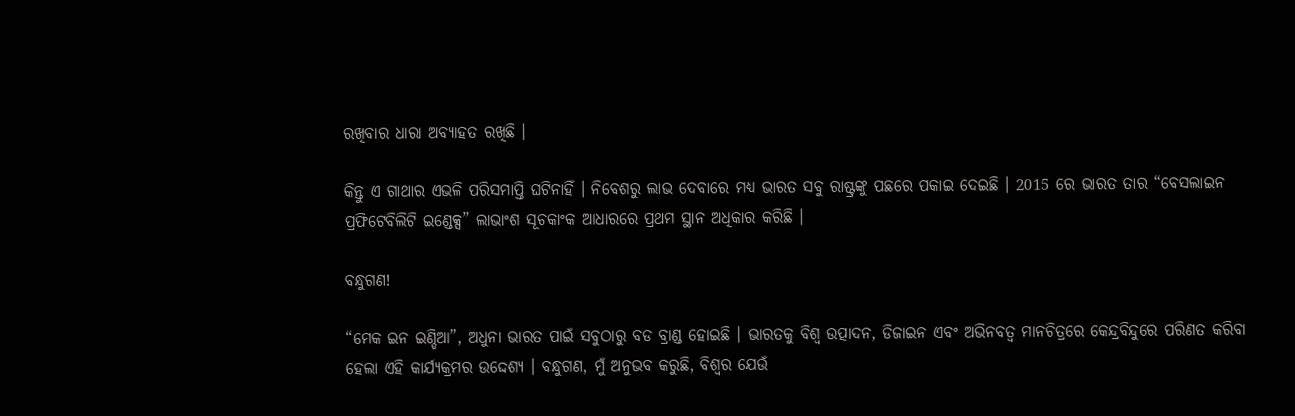ରଖିବାର ଧାରା ଅବ୍ୟାହତ ରଖିଛି ।

କିନ୍ତୁ ଏ ଗାଥାର ଏଭଳି ପରିସମାପ୍ତି ଘଟିନାହିଁ । ନିବେଶରୁ ଲାଭ ଦେବାରେ ମଧ୍ୟ ଭାରତ ସବୁ ରାଷ୍ଟ୍ରଙ୍କୁ ପଛରେ ପକାଇ ଦେଇଛି । 2015 ରେ ଭାରତ ତାର “ବେସଲାଇନ ପ୍ରଫିଟେବିଲିଟି ଇଣ୍ଡେକ୍ସ” ଲାଭାଂଶ ସୂଚକାଂକ ଆଧାରରେ ପ୍ରଥମ ସ୍ଥାନ ଅଧିକାର କରିଛି ।

ବନ୍ଧୁଗଣ!

“ମେକ ଇନ ଇଣ୍ଡିଆ”, ଅଧୁନା ଭାରତ ପାଇଁ ସବୁଠାରୁ ବଡ ବ୍ରାଣ୍ଡ ହୋଇଛି । ଭାରତକୁ ବିଶ୍ଵ ଉତ୍ପାଦନ, ଡିଜାଇନ ଏବଂ ଅଭିନବତ୍ଵ ମାନଚିତ୍ରରେ କେନ୍ଦ୍ରବିନ୍ଦୁରେ ପରିଣତ କରିବା ହେଲା ଏହି କାର୍ଯ୍ୟକ୍ରମର ଉଦ୍ଦେଶ୍ୟ । ବନ୍ଧୁଗଣ, ମୁଁ ଅନୁଭବ କରୁଛି, ବିଶ୍ଵର ଯେଉଁ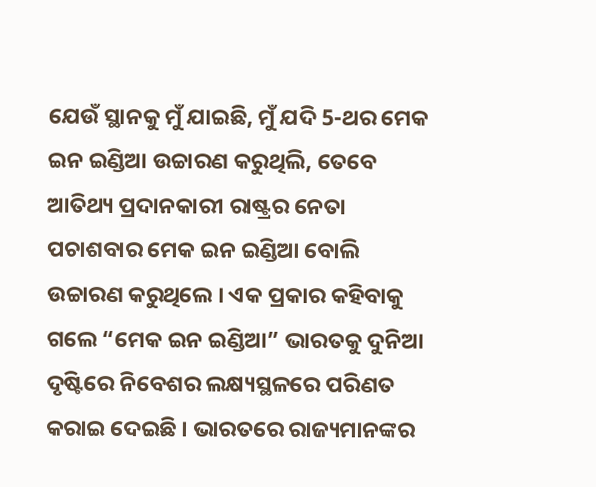ଯେଉଁ ସ୍ଥାନକୁ ମୁଁ ଯାଇଛି, ମୁଁ ଯଦି 5-ଥର ମେକ ଇନ ଇଣ୍ଡିଆ ଉଚ୍ଚାରଣ କରୁଥିଲି, ତେବେ ଆତିଥ୍ୟ ପ୍ରଦାନକାରୀ ରାଷ୍ଟ୍ରର ନେତା ପଚାଶବାର ମେକ ଇନ ଇଣ୍ଡିଆ ବୋଲି ଉଚ୍ଚାରଣ କରୁଥିଲେ । ଏକ ପ୍ରକାର କହିବାକୁ ଗଲେ “ମେକ ଇନ ଇଣ୍ଡିଆ” ଭାରତକୁ ଦୁନିଆ ଦୃଷ୍ଟିରେ ନିବେଶର ଲକ୍ଷ୍ୟସ୍ଥଳରେ ପରିଣତ କରାଇ ଦେଇଛି । ଭାରତରେ ରାଜ୍ୟମାନଙ୍କର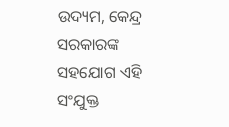ଉଦ୍ୟମ, କେନ୍ଦ୍ର ସରକାରଙ୍କ ସହଯୋଗ ଏହି ସଂଯୁକ୍ତ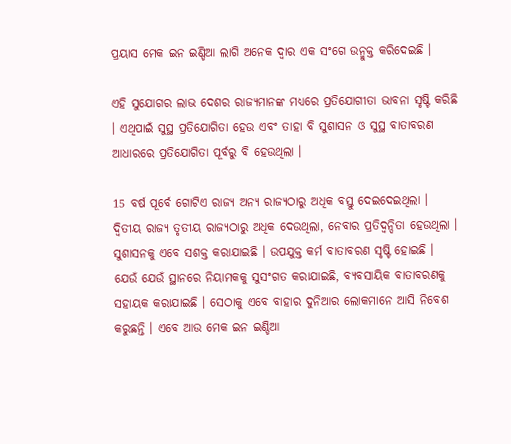ପ୍ରୟାସ ମେକ ଇନ ଇଣ୍ଡିଆ ଲାଗି ଅନେକ ଦ୍ଵାର ଏକ ସଂଗେ ଉନ୍ମୁକ୍ତ କରିଦେଇଛି ।

ଏହି ସୁଯୋଗର ଲାଭ ଦେଶର ରାଜ୍ୟମାନଙ୍କ ମଧ୍ୟରେ ପ୍ରତିଯୋଗୀତା ଭାବନା ସୃଷ୍ଟି କରିଛି । ଏଥିପାଇଁ ସୁସ୍ଥ ପ୍ରତିଯୋଗିତା ହେଉ ଏବଂ ତାହା ବି ସୁଶାସନ ଓ ସୁସ୍ଥ ବାତାବରଣ ଆଧାରରେ ପ୍ରତିଯୋଗିତା ପୂର୍ବରୁ ବି ହେଉଥିଲା ।

15 ବର୍ଷ ପୂର୍ବେ ଗୋଟିଏ ରାଜ୍ୟ ଅନ୍ୟ ରାଜ୍ୟଠାରୁ ଅଧିକ ବସ୍ତୁ ଦେଇଦେଇଥିଲା । ଦ୍ଵିତୀୟ ରାଜ୍ୟ ତୃତୀୟ ରାଜ୍ୟଠାରୁ ଅଧିକ ଦେଉଥିଲା, ନେବାର ପ୍ରତିଦ୍ୱନ୍ଦିତା ହେଉଥିଲା । ସୁଶାସନକୁ ଏବେ ସଶକ୍ତ କରାଯାଇଛି । ଉପଯୁକ୍ତ କର୍ମ ବାତାବରଣ ସୃଷ୍ଟି ହୋଇଛି । ଯେଉଁ ଯେଉଁ ସ୍ଥାନରେ ନିୟାମକକୁ ସୁସଂଗତ କରାଯାଇଛି, ବ୍ୟବସାୟିକ ବାତାବରଣକୁ ସହାୟକ କରାଯାଇଛି । ସେଠାକୁ ଏବେ ବାହାର ଦୁନିଆର ଲୋକମାନେ ଆସି ନିବେଶ କରୁଛନ୍ତି । ଏବେ ଆଉ ମେକ ଇନ ଇଣ୍ଡିଆ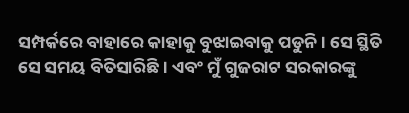ସମ୍ପର୍କରେ ବାହାରେ କାହାକୁ ବୁଝାଇବାକୁ ପଡୁନି । ସେ ସ୍ଥିତି ସେ ସମୟ ବିତିସାରିଛି । ଏବଂ ମୁଁ ଗୁଜରାଟ ସରକାରଙ୍କୁ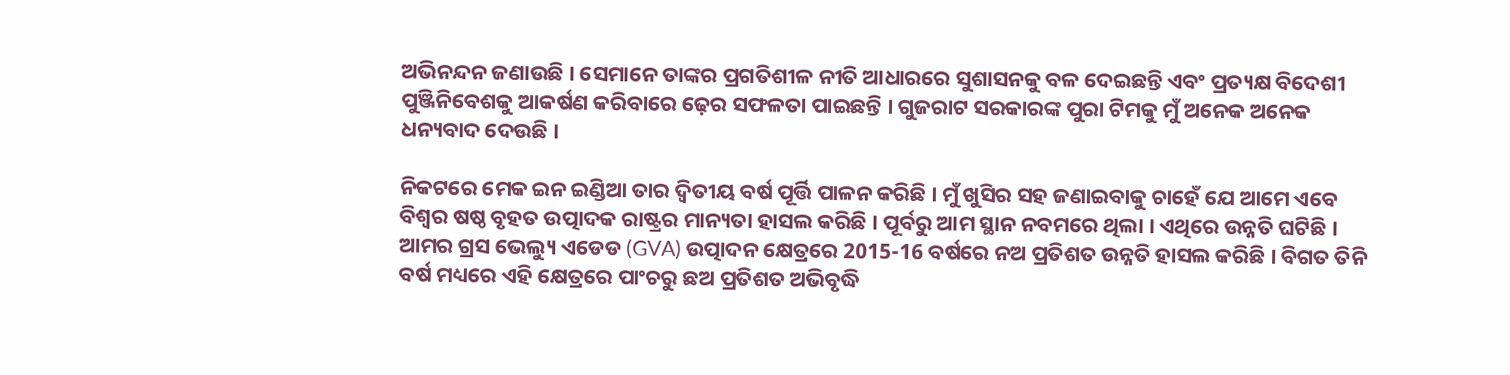ଅଭିନନ୍ଦନ ଜଣାଉଛି । ସେମାନେ ତାଙ୍କର ପ୍ରଗତିଶୀଳ ନୀତି ଆଧାରରେ ସୁଶାସନକୁ ବଳ ଦେଇଛନ୍ତି ଏବଂ ପ୍ରତ୍ୟକ୍ଷ ବିଦେଶୀ ପୁଞ୍ଜିନିବେଶକୁ ଆକର୍ଷଣ କରିବାରେ ଢ଼େର ସଫଳତା ପାଇଛନ୍ତି । ଗୁଜରାଟ ସରକାରଙ୍କ ପୁରା ଟିମକୁ ମୁଁ ଅନେକ ଅନେକ ଧନ୍ୟବାଦ ଦେଉଛି ।

ନିକଟରେ ମେକ ଇନ ଇଣ୍ଡିଆ ତାର ଦ୍ଵିତୀୟ ବର୍ଷ ପୂର୍ତ୍ତି ପାଳନ କରିଛି । ମୁଁ ଖୁସିର ସହ ଜଣାଇବାକୁ ଚାହେଁ ଯେ ଆମେ ଏବେ ବିଶ୍ଵର ଷଷ୍ଠ ବୃହତ ଉତ୍ପାଦକ ରାଷ୍ଟ୍ରର ମାନ୍ୟତା ହାସଲ କରିଛି । ପୂର୍ବରୁ ଆମ ସ୍ଥାନ ନବମରେ ଥିଲା । ଏଥିରେ ଉନ୍ନତି ଘଟିଛି । ଆମର ଗ୍ରସ ଭେଲ୍ୟୁ ଏଡେଡ (GVA) ଉତ୍ପାଦନ କ୍ଷେତ୍ରରେ 2015-16 ବର୍ଷରେ ନଅ ପ୍ରତିଶତ ଉନ୍ନତି ହାସଲ କରିଛି । ବିଗତ ତିନି ବର୍ଷ ମଧ୍ୟରେ ଏହି କ୍ଷେତ୍ରରେ ପାଂଚରୁ ଛଅ ପ୍ରତିଶତ ଅଭିବୃଦ୍ଧି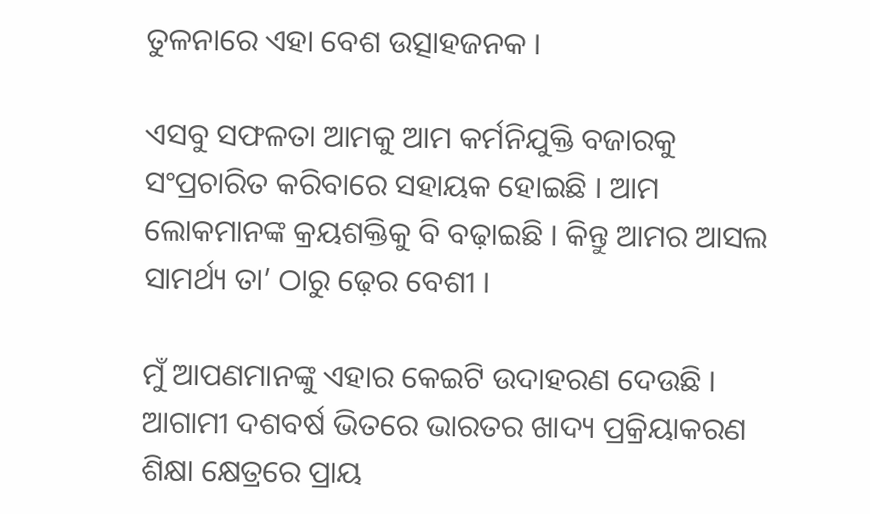ତୁଳନାରେ ଏହା ବେଶ ଉତ୍ସାହଜନକ ।

ଏସବୁ ସଫଳତା ଆମକୁ ଆମ କର୍ମନିଯୁକ୍ତି ବଜାରକୁ ସଂପ୍ରଚାରିତ କରିବାରେ ସହାୟକ ହୋଇଛି । ଆମ ଲୋକମାନଙ୍କ କ୍ରୟଶକ୍ତିକୁ ବି ବଢ଼ାଇଛି । କିନ୍ତୁ ଆମର ଆସଲ ସାମର୍ଥ୍ୟ ତା’ ଠାରୁ ଢ଼େର ବେଶୀ ।

ମୁଁ ଆପଣମାନଙ୍କୁ ଏହାର କେଇଟି ଉଦାହରଣ ଦେଉଛି । ଆଗାମୀ ଦଶବର୍ଷ ଭିତରେ ଭାରତର ଖାଦ୍ୟ ପ୍ରକ୍ରିୟାକରଣ ଶିକ୍ଷା କ୍ଷେତ୍ରରେ ପ୍ରାୟ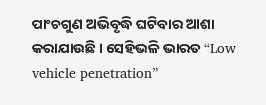ପାଂଚଗୁଣ ଅଭିବୃଦ୍ଧି ଘଟିବାର ଆଶା କରାଯାଉଛି । ସେହିଭଳି ଭାରତ “Low vehicle penetration”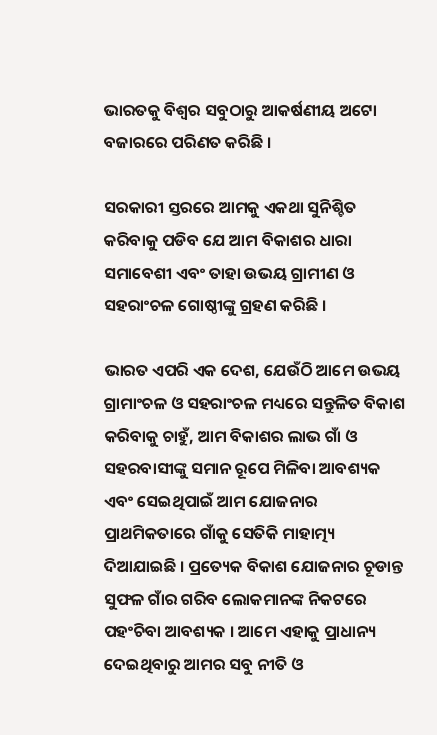ଭାରତକୁ ବିଶ୍ଵର ସବୁଠାରୁ ଆକର୍ଷଣୀୟ ଅଟୋ ବଜାରରେ ପରିଣତ କରିଛି ।

ସରକାରୀ ସ୍ତରରେ ଆମକୁ ଏକଥା ସୁନିଶ୍ଚିତ କରିବାକୁ ପଡିବ ଯେ ଆମ ବିକାଶର ଧାରା ସମାବେଶୀ ଏବଂ ତାହା ଉଭୟ ଗ୍ରାମୀଣ ଓ ସହରାଂଚଳ ଗୋଷ୍ଠୀଙ୍କୁ ଗ୍ରହଣ କରିଛି ।

ଭାରତ ଏପରି ଏକ ଦେଶ, ଯେଉଁଠି ଆମେ ଉଭୟ ଗ୍ରାମାଂଚଳ ଓ ସହରାଂଚଳ ମଧ୍ୟରେ ସନ୍ତୁଳିତ ବିକାଶ କରିବାକୁ ଚାହୁଁ, ଆମ ବିକାଶର ଲାଭ ଗାଁ ଓ ସହରବାସୀଙ୍କୁ ସମାନ ରୂପେ ମିଳିବା ଆବଶ୍ୟକ ଏବଂ ସେଇଥିପାଇଁ ଆମ ଯୋଜନାର ପ୍ରାଥମିକତାରେ ଗାଁକୁ ସେତିକି ମାହାତ୍ମ୍ୟ ଦିଆଯାଇଛି । ପ୍ରତ୍ୟେକ ବିକାଶ ଯୋଜନାର ଚୂଡାନ୍ତ ସୁଫଳ ଗାଁର ଗରିବ ଲୋକମାନଙ୍କ ନିକଟରେ ପହଂଚିବା ଆବଶ୍ୟକ । ଆମେ ଏହାକୁ ପ୍ରାଧାନ୍ୟ ଦେଇଥିବାରୁ ଆମର ସବୁ ନୀତି ଓ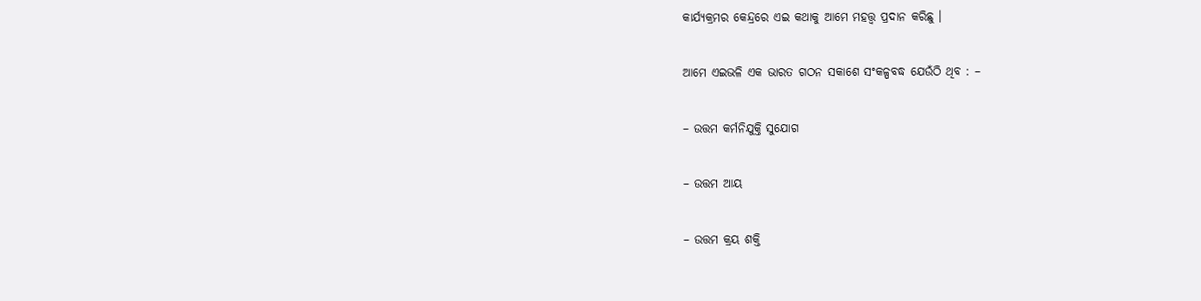କାର୍ଯ୍ୟକ୍ରମର କେନ୍ଦ୍ରରେ ଏଇ କଥାକୁ ଆମେ ମହତ୍ତ୍ଵ ପ୍ରଦାନ କରିଛୁ ।

ଆମେ ଏଇଭଳି ଏକ ଭାରତ ଗଠନ ସକାଶେ ସଂକଳ୍ପବଦ୍ଧ ଯେଉଁଠି ଥିବ : –

– ଉତ୍ତମ କର୍ମନିଯୁକ୍ତି ସୁଯୋଗ

– ଉତ୍ତମ ଆୟ

– ଉତ୍ତମ କ୍ରୟ ଶକ୍ତି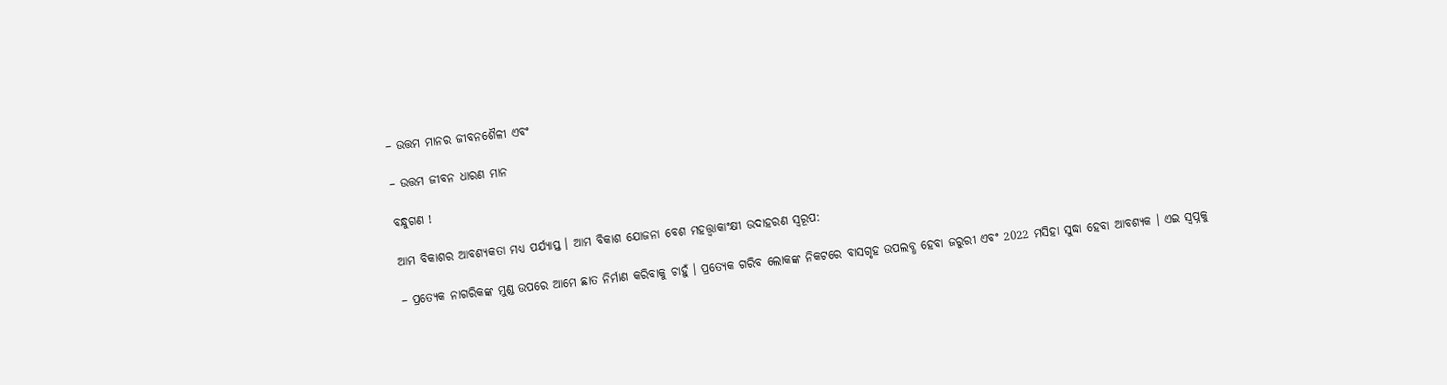– ଉତ୍ତମ ମାନର ଜୀବନଶୈଳୀ ଏବଂ

– ଉତ୍ତମ ଜୀବନ ଧାରଣ ମାନ

ବନ୍ଧୁଗଣ !

ଆମ ବିକାଶର ଆବଶ୍ୟକତା ମଧ୍ୟ ପର୍ଯ୍ୟାପ୍ତ । ଆମ ବିକାଶ ଯୋଜନା ବେଶ ମହତ୍ତ୍ଵାକାଂକ୍ଷୀ ଉଦାହରଣ ସ୍ଵରୂପ:

– ପ୍ରତ୍ୟେକ ନାଗରିକଙ୍କ ମୁଣ୍ଡ ଉପରେ ଆମେ ଛାତ ନିର୍ମାଣ କରିବାକୁ ଚାହୁଁ । ପ୍ରତ୍ୟେକ ଗରିବ ଲୋକଙ୍କ ନିକଟରେ ବାସଗୃହ ଉପଲବ୍ଧ ହେବା ଜରୁରୀ ଏବଂ 2022 ମସିହା ସୁଦ୍ଧା ହେବା ଆବଶ୍ୟକ । ଏଇ ସ୍ଵପ୍ନକୁ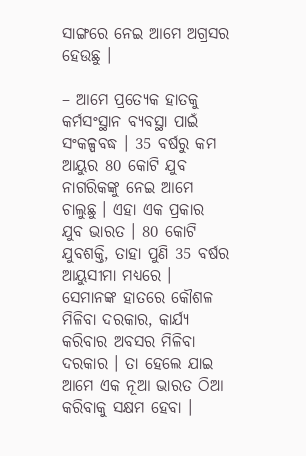ସାଙ୍ଗରେ ନେଇ ଆମେ ଅଗ୍ରସର ହେଉଛୁ ।

– ଆମେ ପ୍ରତ୍ୟେକ ହାତକୁ କର୍ମସଂସ୍ଥାନ ବ୍ୟବସ୍ଥା ପାଇଁ ସଂକଳ୍ପବଦ୍ଧ । 35 ବର୍ଷରୁ କମ ଆୟୁର 80 କୋଟି ଯୁବ ନାଗରିକଙ୍କୁ ନେଇ ଆମେ ଚାଲୁଛୁ । ଏହା ଏକ ପ୍ରକାର ଯୁବ ଭାରତ । 80 କୋଟି ଯୁବଶକ୍ତି, ତାହା ପୁଣି 35 ବର୍ଷର ଆୟୁସୀମା ମଧ୍ୟରେ । ସେମାନଙ୍କ ହାତରେ କୌଶଳ ମିଳିବା ଦରକାର, କାର୍ଯ୍ୟ କରିବାର ଅବସର ମିଳିବା ଦରକାର । ତା ହେଲେ ଯାଇ ଆମେ ଏକ ନୂଆ ଭାରତ ଠିଆ କରିବାକୁ ସକ୍ଷମ ହେବା ।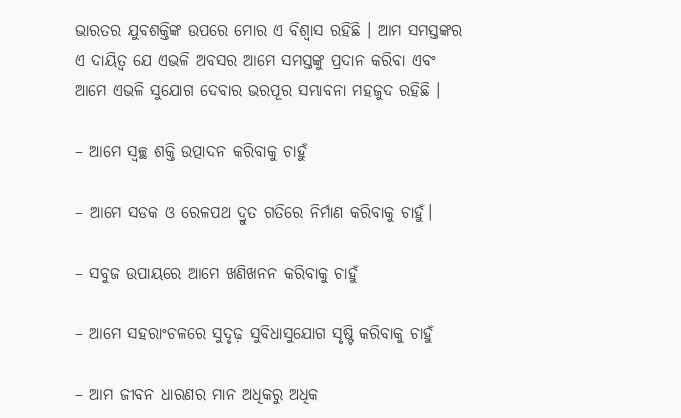ଭାରତର ଯୁବଶକ୍ତିଙ୍କ ଉପରେ ମୋର ଏ ବିଶ୍ଵାସ ରହିଛି । ଆମ ସମସ୍ତଙ୍କର ଏ ଦାୟିତ୍ଵ ଯେ ଏଭଳି ଅବସର ଆମେ ସମସ୍ତଙ୍କୁ ପ୍ରଦାନ କରିବା ଏବଂ ଆମେ ଏଭଳି ସୁଯୋଗ ଦେବାର ଭରପୂର ସମ୍ଭାବନା ମହଜୁଦ ରହିଛି ।

– ଆମେ ସ୍ଵଚ୍ଛ ଶକ୍ତି ଉତ୍ପାଦନ କରିବାକୁ ଚାହୁଁ

– ଆମେ ସଡକ ଓ ରେଳପଥ ଦ୍ରୁତ ଗତିରେ ନିର୍ମାଣ କରିବାକୁ ଚାହୁଁ।

– ସବୁଜ ଉପାୟରେ ଆମେ ଖଣିଖନନ କରିବାକୁ ଚାହୁଁ

– ଆମେ ସହରାଂଚଳରେ ସୁଦୃଢ଼ ସୁବିଧାସୁଯୋଗ ସୃଷ୍ଟି କରିବାକୁ ଚାହୁଁ

– ଆମ ଜୀବନ ଧାରଣର ମାନ ଅଧିକରୁ ଅଧିକ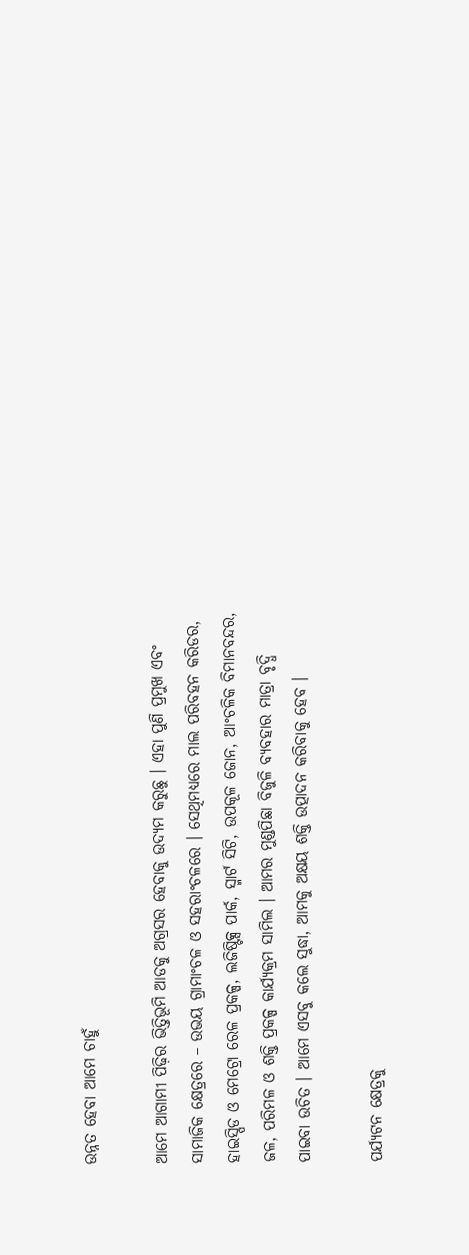ଉନ୍ନତ ହେବା ଆମେ ଚାହୁଁ

ଆମେ ଆଗାମୀ ପିଢ଼ିର ଭିତ୍ତିଭୂମି ଆଡକୁ ଅଗ୍ରସର ହେବାକୁ ଉଦ୍ୟମ କରୁଛୁ । ଏହା ପୁଣି ପ୍ରମୁଖ ଏବଂ ସାମାଜିକ କ୍ଷେତ୍ରରେ – ଉଭୟ ଗ୍ରାମାଂଚଳ ଓ ସହରାଂଚଳରେ । ସେଥିମଧ୍ୟରେ ମାଲ ପରିବହନ କରିଡର, ହାଇସ୍ପିଡ ଓ ମେଟ୍ରୋ ରେଳ ପ୍ରକଳ୍ପ, ଲଜିଷ୍ଟିକ୍ସ ପାର୍କ, ସ୍ମାର୍ଟ ସିଟି, ଉପକୂଳ ଜୋନ, ଆଂଚଳିକ ବିମାନବନ୍ଦର, ଜଳ, ପରିମଳ ଓ ଶକ୍ତି ପ୍ରକଳ୍ପ କାର୍ଯ୍ୟକ୍ରମ ସାମିଲ । ଆମର ମୁଣ୍ଡପିଛା ବିଜୁଳି ବ୍ୟବହାର ମାତ୍ରା ବୃଦ୍ଧି ପାଇବା ଉଚିତ । ଆମେ ଏସବୁ କଲେ ସୁଦ୍ଧା, ଆମକୁ ଅକ୍ଷୟ ଶକ୍ତି ଉତ୍ପାଦନ କରିବାକୁ ହେବ ।

ପର୍ଯ୍ୟଟନ କ୍ଷେତ୍ରକୁ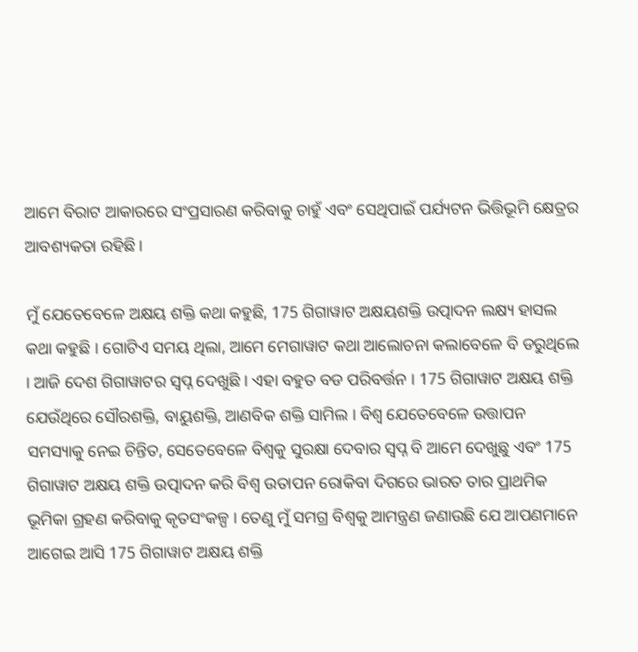ଆମେ ବିରାଟ ଆକାରରେ ସଂପ୍ରସାରଣ କରିବାକୁ ଚାହୁଁ ଏବଂ ସେଥିପାଇଁ ପର୍ଯ୍ୟଟନ ଭିତ୍ତିଭୂମି କ୍ଷେତ୍ରର ଆବଶ୍ୟକତା ରହିଛି ।

ମୁଁ ଯେତେବେଳେ ଅକ୍ଷୟ ଶକ୍ତି କଥା କହୁଛି, 175 ଗିଗାୱାଟ ଅକ୍ଷୟଶକ୍ତି ଉତ୍ପାଦନ ଲକ୍ଷ୍ୟ ହାସଲ କଥା କହୁଛି । ଗୋଟିଏ ସମୟ ଥିଲା, ଆମେ ମେଗାୱାଟ କଥା ଆଲୋଚନା କଲାବେଳେ ବି ଡରୁଥିଲେ । ଆଜି ଦେଶ ଗିଗାୱାଟର ସ୍ଵପ୍ନ ଦେଖୁଛି । ଏହା ବହୁତ ବଡ ପରିବର୍ତ୍ତନ । 175 ଗିଗାୱାଟ ଅକ୍ଷୟ ଶକ୍ତି ଯେଉଁଥିରେ ସୌରଶକ୍ତି, ବାୟୁଶକ୍ତି, ଆଣବିକ ଶକ୍ତି ସାମିଲ । ବିଶ୍ଵ ଯେତେବେଳେ ଉତ୍ତାପନ ସମସ୍ୟାକୁ ନେଇ ଚିନ୍ତିତ, ସେତେବେଳେ ବିଶ୍ଵକୁ ସୁରକ୍ଷା ଦେବାର ସ୍ଵପ୍ନ ବି ଆମେ ଦେଖୁଛୁ ଏବଂ 175 ଗିଗାୱାଟ ଅକ୍ଷୟ ଶକ୍ତି ଉତ୍ପାଦନ କରି ବିଶ୍ଵ ଉତାପନ ରୋକିବା ଦିଗରେ ଭାରତ ତାର ପ୍ରାଥମିକ ଭୂମିକା ଗ୍ରହଣ କରିବାକୁ କୃତସଂକଳ୍ପ । ତେଣୁ ମୁଁ ସମଗ୍ର ବିଶ୍ଵକୁ ଆମନ୍ତ୍ରଣ ଜଣାଉଛି ଯେ ଆପଣମାନେ ଆଗେଇ ଆସି 175 ଗିଗାୱାଟ ଅକ୍ଷୟ ଶକ୍ତି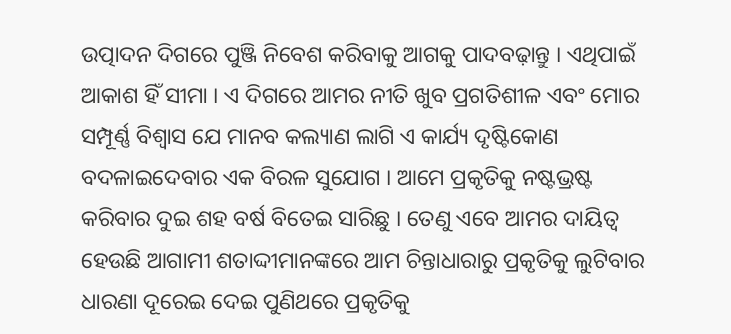ଉତ୍ପାଦନ ଦିଗରେ ପୁଞ୍ଜି ନିବେଶ କରିବାକୁ ଆଗକୁ ପାଦବଢ଼ାନ୍ତୁ । ଏଥିପାଇଁ ଆକାଶ ହିଁ ସୀମା । ଏ ଦିଗରେ ଆମର ନୀତି ଖୁବ ପ୍ରଗତିଶୀଳ ଏବଂ ମୋର ସମ୍ପୂର୍ଣ୍ଣ ବିଶ୍ଵାସ ଯେ ମାନବ କଲ୍ୟାଣ ଲାଗି ଏ କାର୍ଯ୍ୟ ଦୃଷ୍ଟିକୋଣ ବଦଳାଇଦେବାର ଏକ ବିରଳ ସୁଯୋଗ । ଆମେ ପ୍ରକୃତିକୁ ନଷ୍ଟଭ୍ରଷ୍ଟ କରିବାର ଦୁଇ ଶହ ବର୍ଷ ବିତେଇ ସାରିଛୁ । ତେଣୁ ଏବେ ଆମର ଦାୟିତ୍ଵ ହେଉଛି ଆଗାମୀ ଶତାଦ୍ଦୀମାନଙ୍କରେ ଆମ ଚିନ୍ତାଧାରାରୁ ପ୍ରକୃତିକୁ ଲୁଟିବାର ଧାରଣା ଦୂରେଇ ଦେଇ ପୁଣିଥରେ ପ୍ରକୃତିକୁ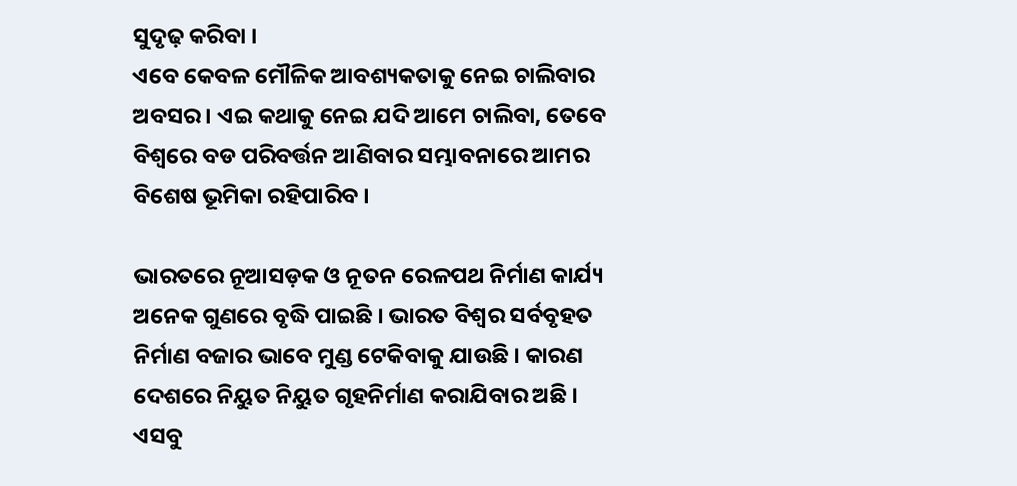ସୁଦୃଢ଼ କରିବା ।
ଏବେ କେବଳ ମୌଳିକ ଆବଶ୍ୟକତାକୁ ନେଇ ଚାଲିବାର ଅବସର । ଏଇ କଥାକୁ ନେଇ ଯଦି ଆମେ ଚାଲିବା, ତେବେ ବିଶ୍ଵରେ ବଡ ପରିବର୍ତ୍ତନ ଆଣିବାର ସମ୍ଭାବନାରେ ଆମର ବିଶେଷ ଭୂମିକା ରହିପାରିବ ।

ଭାରତରେ ନୂଆସଡ଼କ ଓ ନୂତନ ରେଳପଥ ନିର୍ମାଣ କାର୍ଯ୍ୟ ଅନେକ ଗୁଣରେ ବୃଦ୍ଧି ପାଇଛି । ଭାରତ ବିଶ୍ଵର ସର୍ବବୃହତ ନିର୍ମାଣ ବଜାର ଭାବେ ମୁଣ୍ଡ ଟେକିବାକୁ ଯାଉଛି । କାରଣ ଦେଶରେ ନିୟୁତ ନିୟୁତ ଗୃହନିର୍ମାଣ କରାଯିବାର ଅଛି । ଏସବୁ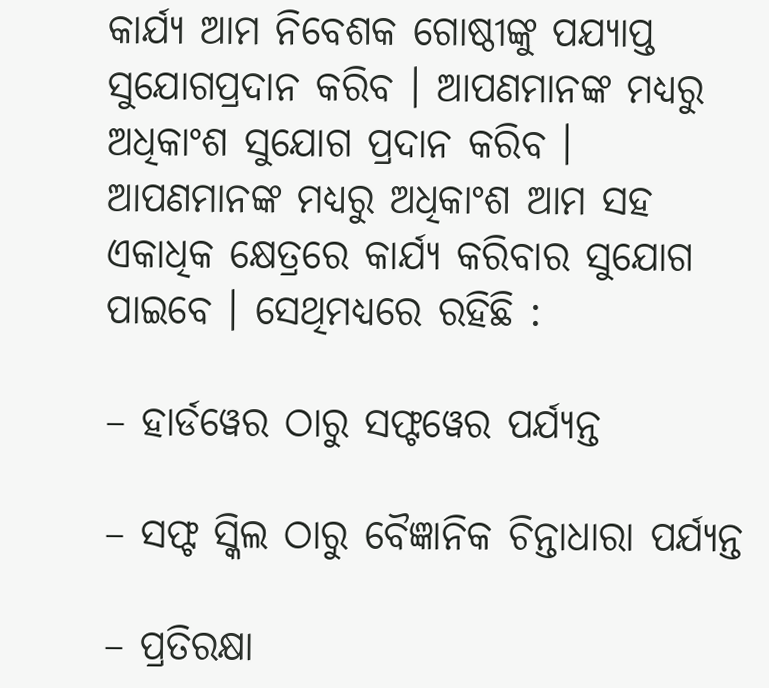କାର୍ଯ୍ୟ ଆମ ନିବେଶକ ଗୋଷ୍ଠୀଙ୍କୁ ପଯ୍ୟାପ୍ତ ସୁଯୋଗପ୍ରଦାନ କରିବ । ଆପଣମାନଙ୍କ ମଧ୍ୟରୁ ଅଧିକାଂଶ ସୁଯୋଗ ପ୍ରଦାନ କରିବ । ଆପଣମାନଙ୍କ ମଧ୍ୟରୁ ଅଧିକାଂଶ ଆମ ସହ ଏକାଧିକ କ୍ଷେତ୍ରରେ କାର୍ଯ୍ୟ କରିବାର ସୁଯୋଗ ପାଇବେ । ସେଥିମଧ୍ୟରେ ରହିଛି :

– ହାର୍ଡୱେର ଠାରୁ ସଫ୍ଟୱେର ପର୍ଯ୍ୟନ୍ତ

– ସଫ୍ଟ ସ୍କିଲ ଠାରୁ ବୈଜ୍ଞାନିକ ଚିନ୍ତାଧାରା ପର୍ଯ୍ୟନ୍ତ

– ପ୍ରତିରକ୍ଷା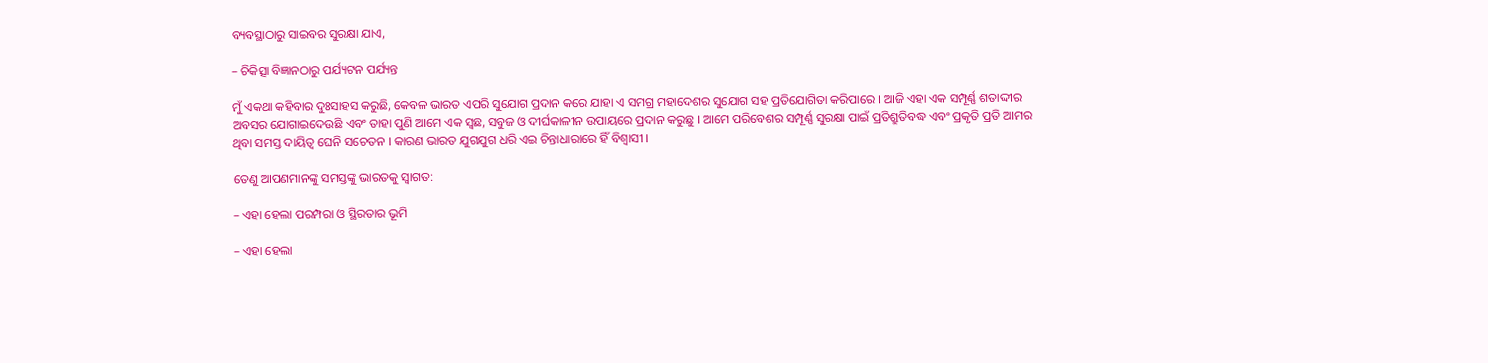ବ୍ୟବସ୍ଥାଠାରୁ ସାଇବର ସୁରକ୍ଷା ଯାଏ,

– ଚିକିତ୍ସା ବିଜ୍ଞାନଠାରୁ ପର୍ଯ୍ୟଟନ ପର୍ଯ୍ୟନ୍ତ

ମୁଁ ଏକଥା କହିବାର ଦୁଃସାହସ କରୁଛି, କେବଳ ଭାରତ ଏପରି ସୁଯୋଗ ପ୍ରଦାନ କରେ ଯାହା ଏ ସମଗ୍ର ମହାଦେଶର ସୁଯୋଗ ସହ ପ୍ରତିଯୋଗିତା କରିପାରେ । ଆଜି ଏହା ଏକ ସମ୍ପୂର୍ଣ୍ଣ ଶତାଦ୍ଦୀର ଅବସର ଯୋଗାଇଦେଉଛି ଏବଂ ତାହା ପୁଣି ଆମେ ଏକ ସ୍ଵଛ, ସବୁଜ ଓ ଦୀର୍ଘକାଳୀନ ଉପାୟରେ ପ୍ରଦାନ କରୁଛୁ । ଆମେ ପରିବେଶର ସମ୍ପୂର୍ଣ୍ଣ ସୁରକ୍ଷା ପାଇଁ ପ୍ରତିଶ୍ରୁତିବଦ୍ଧ ଏବଂ ପ୍ରକୃତି ପ୍ରତି ଆମର ଥିବା ସମସ୍ତ ଦାୟିତ୍ଵ ଘେନି ସଚେତନ । କାରଣ ଭାରତ ଯୁଗଯୁଗ ଧରି ଏଇ ଚିନ୍ତାଧାରାରେ ହିଁ ବିଶ୍ଵାସୀ ।

ତେଣୁ ଆପଣମାନଙ୍କୁ ସମସ୍ତଙ୍କୁ ଭାରତକୁ ସ୍ଵାଗତ:

– ଏହା ହେଲା ପରମ୍ପରା ଓ ସ୍ଥିରତାର ଭୂମି

– ଏହା ହେଲା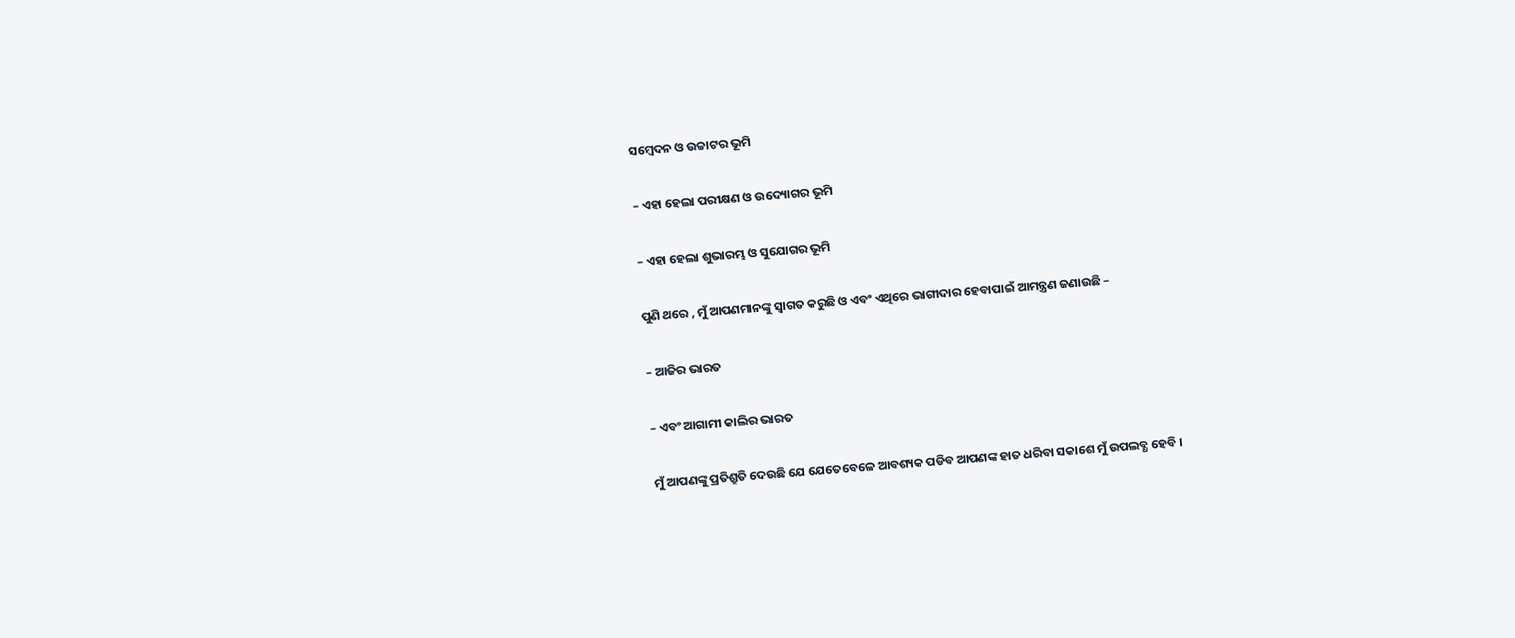ସମ୍ବେଦନ ଓ ଉଚ୍ଚାଟର ଭୂମି

– ଏହା ହେଲା ପରୀକ୍ଷଣ ଓ ଉଦ୍ୟୋଗର ଭୂମି

– ଏହା ହେଲା ଶୁଭାରମ୍ଭ ଓ ସୁଯୋଗର ଭୂମି

ପୁଣି ଥରେ , ମୁଁ ଆପଣମାନଙ୍କୁ ସ୍ଵାଗତ କରୁଛି ଓ ଏବଂ ଏଥିରେ ଭାଗୀଦାର ହେବାପାଇଁ ଆମନ୍ତ୍ରଣ ଜଣାଉଛି –

– ଆଜିର ଭାରତ

– ଏବଂ ଆଗାମୀ କାଲିର ଭାରତ

ମୁଁ ଆପଣଙ୍କୁ ପ୍ରତିଶ୍ରୁତି ଦେଉଛି ଯେ ଯେତେବେଳେ ଆବଶ୍ୟକ ପଡିବ ଆପଣଙ୍କ ହାତ ଧରିବା ସକାଶେ ମୁଁ ଉପଲବ୍ଧ ହେବି ।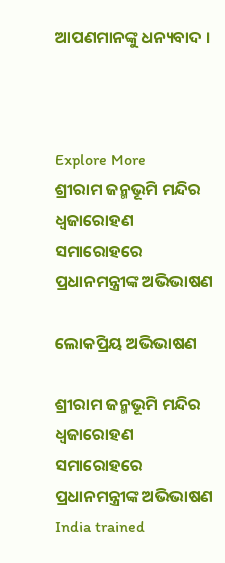ଆପଣମାନଙ୍କୁ ଧନ୍ୟବାଦ ।



Explore More
ଶ୍ରୀରାମ ଜନ୍ମଭୂମି ମନ୍ଦିର ଧ୍ଵଜାରୋହଣ ସମାରୋହରେ ପ୍ରଧାନମନ୍ତ୍ରୀଙ୍କ ଅଭିଭାଷଣ

ଲୋକପ୍ରିୟ ଅଭିଭାଷଣ

ଶ୍ରୀରାମ ଜନ୍ମଭୂମି ମନ୍ଦିର ଧ୍ଵଜାରୋହଣ ସମାରୋହରେ ପ୍ରଧାନମନ୍ତ୍ରୀଙ୍କ ଅଭିଭାଷଣ
India trained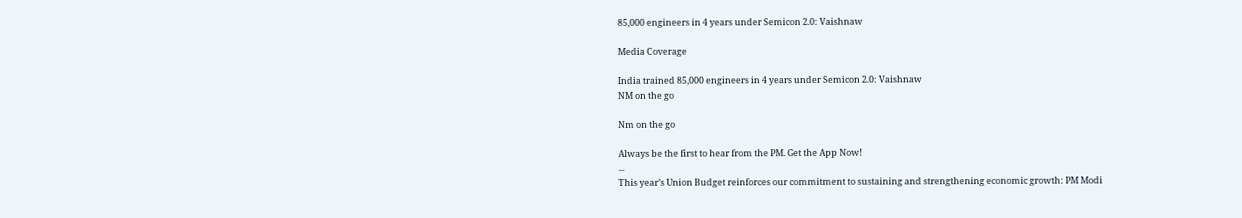85,000 engineers in 4 years under Semicon 2.0: Vaishnaw

Media Coverage

India trained 85,000 engineers in 4 years under Semicon 2.0: Vaishnaw
NM on the go

Nm on the go

Always be the first to hear from the PM. Get the App Now!
...
This year’s Union Budget reinforces our commitment to sustaining and strengthening economic growth: PM Modi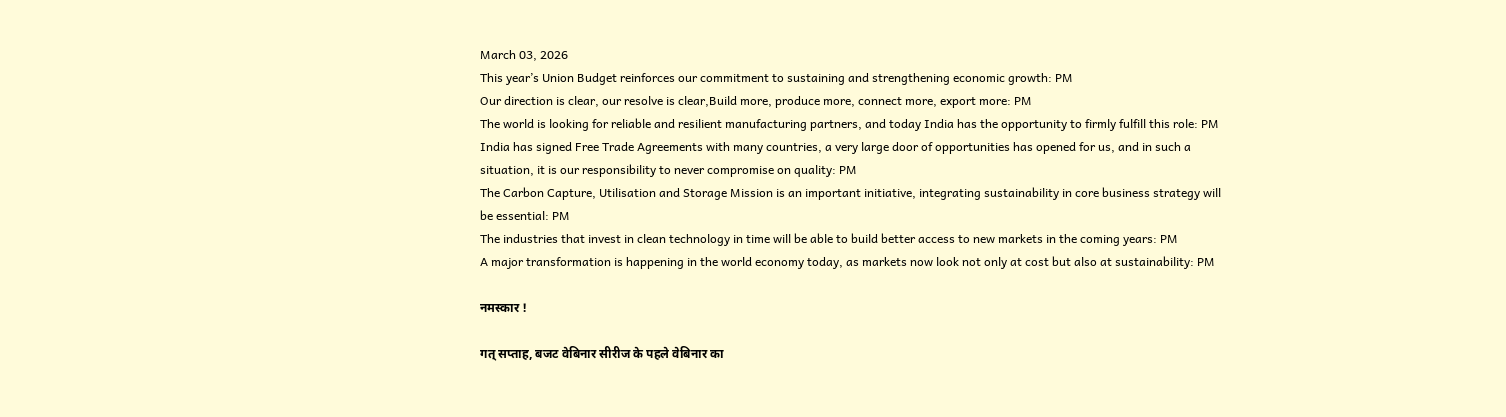March 03, 2026
This year’s Union Budget reinforces our commitment to sustaining and strengthening economic growth: PM
Our direction is clear, our resolve is clear,Build more, produce more, connect more, export more: PM
The world is looking for reliable and resilient manufacturing partners, and today India has the opportunity to firmly fulfill this role: PM
India has signed Free Trade Agreements with many countries, a very large door of opportunities has opened for us, and in such a situation, it is our responsibility to never compromise on quality: PM
The Carbon Capture, Utilisation and Storage Mission is an important initiative, integrating sustainability in core business strategy will be essential: PM
The industries that invest in clean technology in time will be able to build better access to new markets in the coming years: PM
A major transformation is happening in the world economy today, as markets now look not only at cost but also at sustainability: PM

नमस्कार !

गत् सप्ताह, बजट वेबिनार सीरीज के पहले वेबिनार का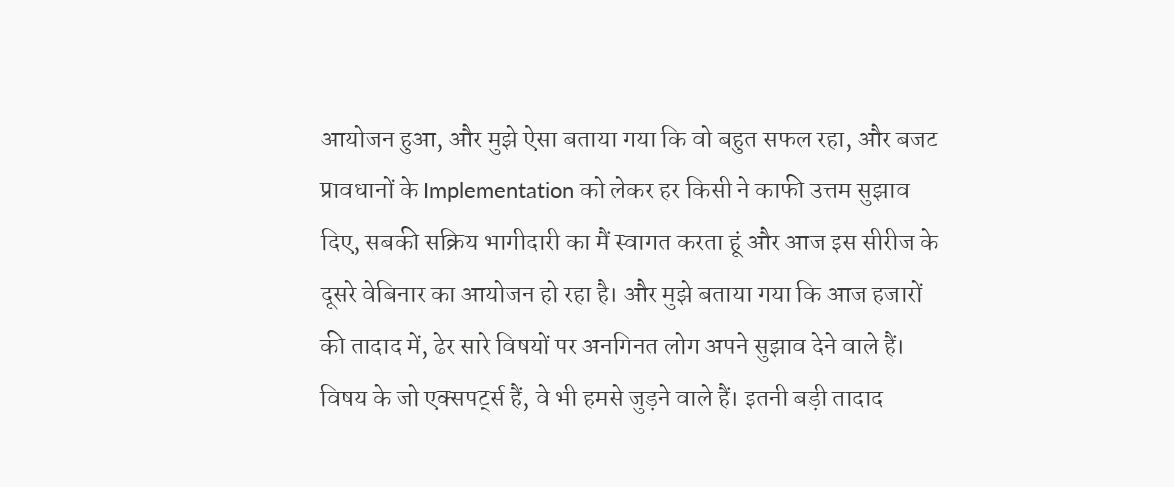आयोजन हुआ, और मुझे ऐसा बताया गया कि वो बहुत सफल रहा, और बजट प्रावधानों के Implementation को लेकर हर किसी ने काफी उत्तम सुझाव दिए, सबकी सक्रिय भागीदारी का मैं स्वागत करता हूं और आज इस सीरीज के दूसरे वेबिनार का आयोजन हो रहा है। और मुझे बताया गया कि आज हजारों की तादाद में, ढेर सारे विषयों पर अनगिनत लोग अपने सुझाव देने वाले हैं। विषय के जो एक्सपर्ट्स हैं, वे भी हमसे जुड़ने वाले हैं। इतनी बड़ी तादाद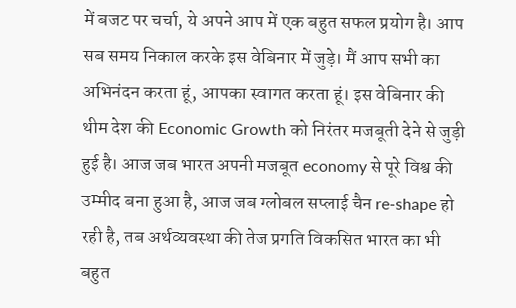में बजट पर चर्चा, ये अपने आप में एक बहुत सफल प्रयोग है। आप सब समय निकाल करके इस वेबिनार में जुड़े। मैं आप सभी का अभिनंदन करता हूं, आपका स्वागत करता हूं। इस वेबिनार की थीम देश की Economic Growth को निरंतर मजबूती देने से जुड़ी हुई है। आज जब भारत अपनी मजबूत economy से पूरे विश्व की उम्मीद बना हुआ है, आज जब ग्लोबल सप्लाई चैन re-shape हो रही है, तब अर्थव्यवस्था की तेज प्रगति विकसित भारत का भी बहुत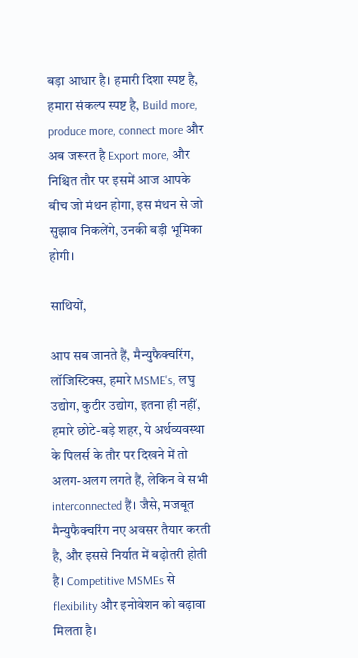बड़ा आधार है। हमारी दिशा स्पष्ट है, हमारा संकल्प स्पष्ट है, Build more, produce more, connect more और अब जरूरत है Export more, और निश्चित तौर पर इसमें आज आपके बीच जो मंथन होगा, इस मंथन से जो सुझाव निकलेंगे, उनकी बड़ी भूमिका होगी।

साथियों,

आप सब जानते हैं, मैन्युफैक्चरिंग, लॉजिस्टिक्स, हमारे MSME's, लघु उद्योग, कुटीर उद्योग, इतना ही नहीं, हमारे छोटे-बड़े शहर, ये अर्थव्यवस्था के पिलर्स के तौर पर दिखने में तो अलग-अलग लगते हैं, लेकिन वे सभी interconnected हैं। जैसे, मजबूत मैन्युफैक्चरिंग नए अवसर तैयार करती है, और इससे निर्यात में बढ़ोतरी होती है। Competitive MSMEs से flexibility और इनोवेशन को बढ़ावा मिलता है।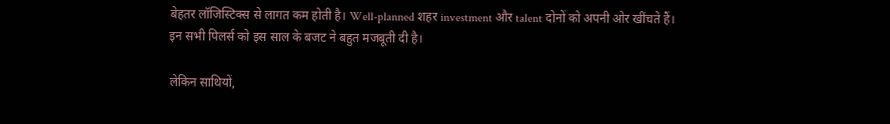बेहतर लॉजिस्टिक्स से लागत कम होती है। Well-planned शहर investment और talent दोनों को अपनी ओर खींचते हैं। इन सभी पिलर्स को इस साल के बजट ने बहुत मजबूती दी है।

लेकिन साथियों,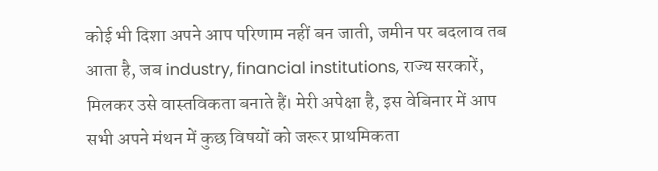कोई भी दिशा अपने आप परिणाम नहीं बन जाती, जमीन पर बदलाव तब आता है, जब industry, financial institutions, राज्य सरकारें, मिलकर उसे वास्तविकता बनाते हैं। मेरी अपेक्षा है, इस वेबिनार में आप सभी अपने मंथन में कुछ विषयों को जरूर प्राथमिकता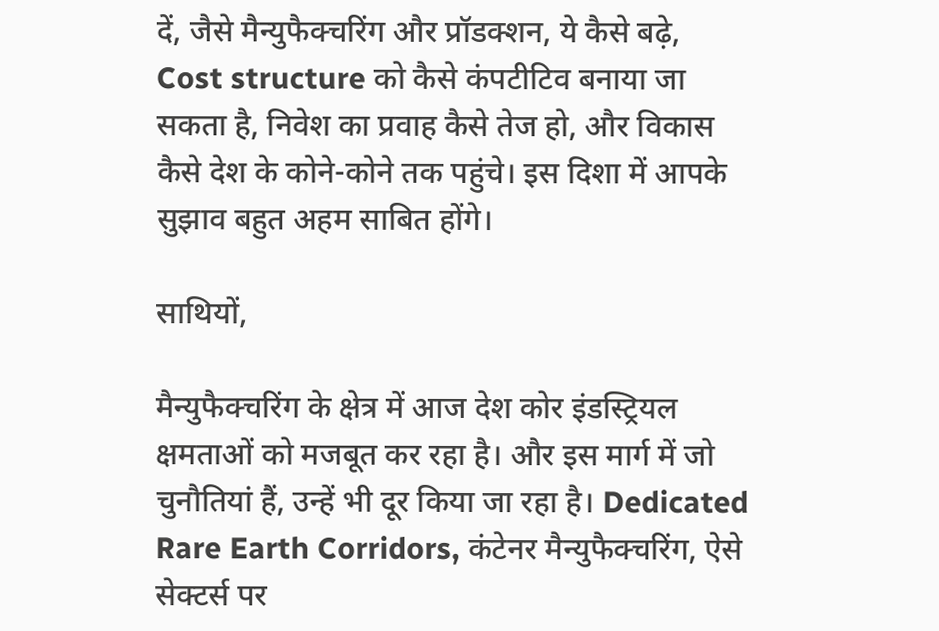दें, जैसे मैन्युफैक्चरिंग और प्रॉडक्शन, ये कैसे बढ़े, Cost structure को कैसे कंपटीटिव बनाया जा सकता है, निवेश का प्रवाह कैसे तेज हो, और विकास कैसे देश के कोने-कोने तक पहुंचे। इस दिशा में आपके सुझाव बहुत अहम साबित होंगे।

साथियों,

मैन्युफैक्चरिंग के क्षेत्र में आज देश कोर इंडस्ट्रियल क्षमताओं को मजबूत कर रहा है। और इस मार्ग में जो चुनौतियां हैं, उन्हें भी दूर किया जा रहा है। Dedicated Rare Earth Corridors, कंटेनर मैन्युफैक्चरिंग, ऐसे सेक्टर्स पर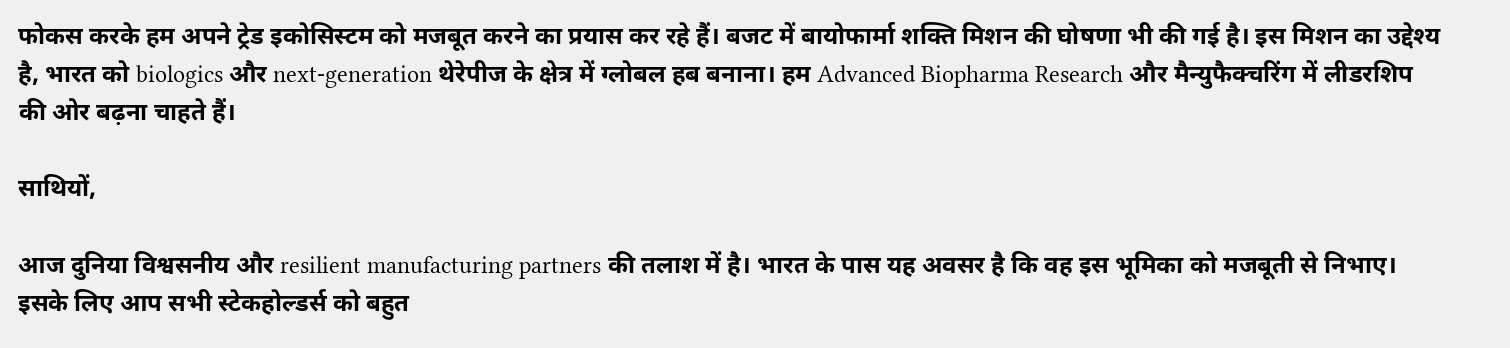फोकस करके हम अपने ट्रेड इकोसिस्टम को मजबूत करने का प्रयास कर रहे हैं। बजट में बायोफार्मा शक्ति मिशन की घोषणा भी की गई है। इस मिशन का उद्देश्य है, भारत को biologics और next-generation थेरेपीज के क्षेत्र में ग्लोबल हब बनाना। हम Advanced Biopharma Research और मैन्युफैक्चरिंग में लीडरशिप की ओर बढ़ना चाहते हैं।

साथियों,

आज दुनिया विश्वसनीय और resilient manufacturing partners की तलाश में है। भारत के पास यह अवसर है कि वह इस भूमिका को मजबूती से निभाए। इसके लिए आप सभी स्टेकहोल्डर्स को बहुत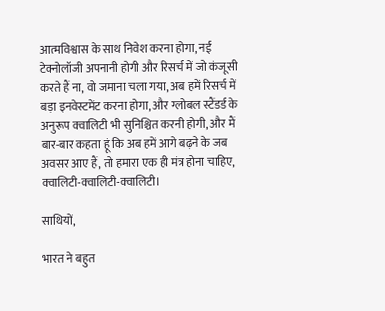आत्मविश्वास के साथ निवेश करना होगा, नई टेक्नोलॉजी अपनानी होगी और रिसर्च में जो कंजूसी करते हैं ना, वो जमाना चला गया, अब हमें रिसर्च में बड़ा इनवेस्टमेंट करना होगा, और ग्लोबल स्टैंडर्ड के अनुरूप क्वालिटी भी सुनिश्चित करनी होगी, और मैं बार-बार कहता हूं कि अब हमें आगे बढ़ने के जब अवसर आए हैं, तो हमारा एक ही मंत्र होना चाहिए, क्वालिटी-क्वालिटी-क्वालिटी।

साथियों,

भारत ने बहुत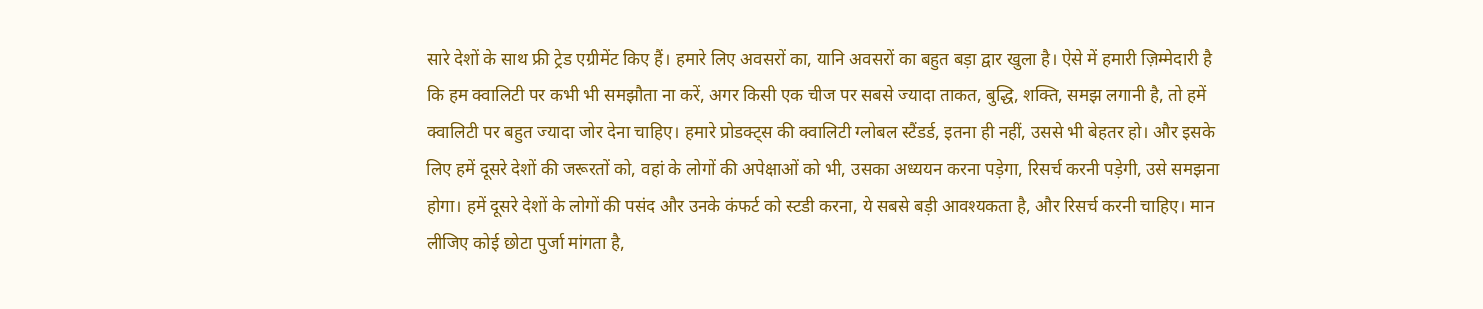सारे देशों के साथ फ्री ट्रेड एग्रीमेंट किए हैं। हमारे लिए अवसरों का, यानि अवसरों का बहुत बड़ा द्वार खुला है। ऐसे में हमारी ज़िम्मेदारी है कि हम क्वालिटी पर कभी भी समझौता ना करें, अगर किसी एक चीज पर सबसे ज्यादा ताकत, बुद्धि, शक्ति, समझ लगानी है, तो हमें क्वालिटी पर बहुत ज्यादा जोर देना चाहिए। हमारे प्रोडक्ट्स की क्वालिटी ग्लोबल स्टैंडर्ड, इतना ही नहीं, उससे भी बेहतर हो। और इसके लिए हमें दूसरे देशों की जरूरतों को, वहां के लोगों की अपेक्षाओं को भी, उसका अध्ययन करना पड़ेगा, रिसर्च करनी पड़ेगी, उसे समझना होगा। हमें दूसरे देशों के लोगों की पसंद और उनके कंफर्ट को स्टडी करना, ये सबसे बड़ी आवश्यकता है, और रिसर्च करनी चाहिए। मान लीजिए कोई छोटा पुर्जा मांगता है,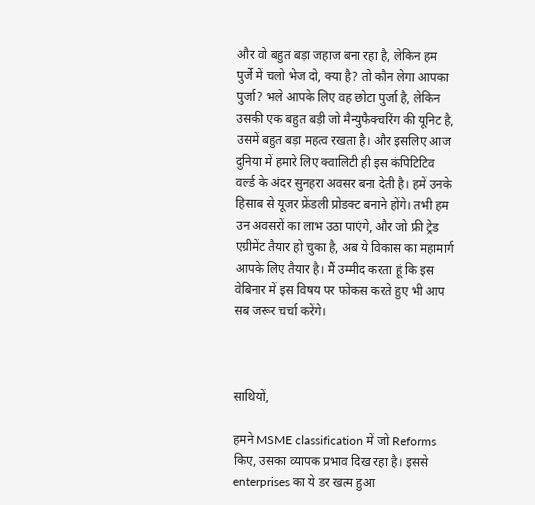और वो बहुत बड़ा जहाज बना रहा है, लेकिन हम पुर्जे में चलो भेज दो, क्या है? तो कौन लेगा आपका पुर्जा? भले आपके लिए वह छोटा पुर्जा है, लेकिन उसकी एक बहुत बड़ी जो मैन्युफैक्चरिंग की यूनिट है, उसमें बहुत बड़ा महत्व रखता है। और इसलिए आज दुनिया में हमारे लिए क्वालिटी ही इस कंपिटिटिव वर्ल्ड के अंदर सुनहरा अवसर बना देती है। हमें उनके हिसाब से यूजर फ्रेंडली प्रोडक्ट बनाने होंगे। तभी हम उन अवसरों का लाभ उठा पाएंगे, और जो फ्री ट्रेड एग्रीमेंट तैयार हो चुका है, अब ये विकास का महामार्ग आपके लिए तैयार है। मैं उम्मीद करता हूं कि इस वेबिनार में इस विषय पर फोकस करते हुए भी आप सब जरूर चर्चा करेंगे।



साथियों,

हमने MSME classification में जो Reforms किए, उसका व्यापक प्रभाव दिख रहा है। इससे enterprises का ये डर खत्म हुआ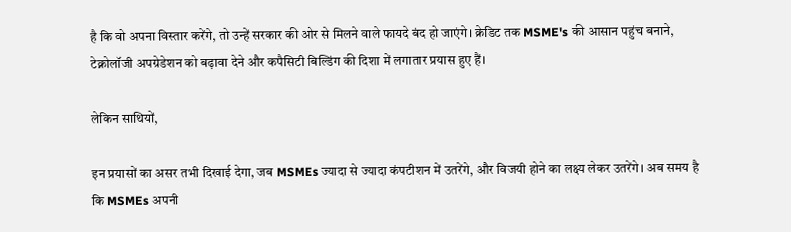है कि वो अपना विस्तार करेंगे, तो उन्हें सरकार की ओर से मिलने वाले फायदे बंद हो जाएंगे। क्रेडिट तक MSME's की आसान पहुंच बनाने, टेक्नोलॉजी अपग्रेडेशन को बढ़ावा देने और कपैसिटी बिल्डिंग की दिशा में लगातार प्रयास हुए हैं।

लेकिन साथियों,

इन प्रयासों का असर तभी दिखाई देगा, जब MSMEs ज्यादा से ज्यादा कंपटीशन में उतरेंगे, और विजयी होने का लक्ष्य लेकर उतरेंगे। अब समय है कि MSMEs अपनी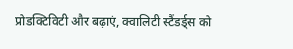प्रोडक्टिविटी और बढ़ाएं, क्वालिटी स्टैंडर्ड्स को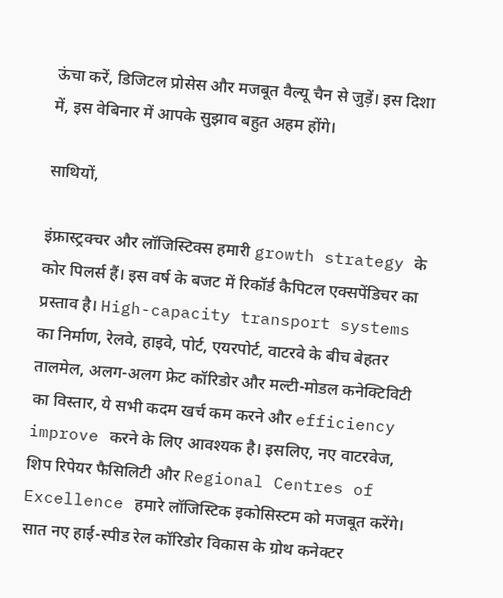ऊंचा करें, डिजिटल प्रोसेस और मजबूत वैल्यू चैन से जुड़ें। इस दिशा में, इस वेबिनार में आपके सुझाव बहुत अहम होंगे।

साथियों,

इंफ्रास्ट्रक्चर और लॉजिस्टिक्स हमारी growth strategy के कोर पिलर्स हैं। इस वर्ष के बजट में रिकॉर्ड कैपिटल एक्सपेंडिचर का प्रस्ताव है। High-capacity transport systems का निर्माण, रेलवे, हाइवे, पोर्ट, एयरपोर्ट, वाटरवे के बीच बेहतर तालमेल, अलग-अलग फ्रेट कॉरिडोर और मल्टी-मोडल कनेक्टिविटी का विस्तार, ये सभी कदम खर्च कम करने और efficiency improve करने के लिए आवश्यक है। इसलिए, नए वाटरवेज, शिप रिपेयर फैसिलिटी और Regional Centres of Excellence हमारे लॉजिस्टिक इकोसिस्टम को मजबूत करेंगे। सात नए हाई-स्पीड रेल कॉरिडोर विकास के ग्रोथ कनेक्टर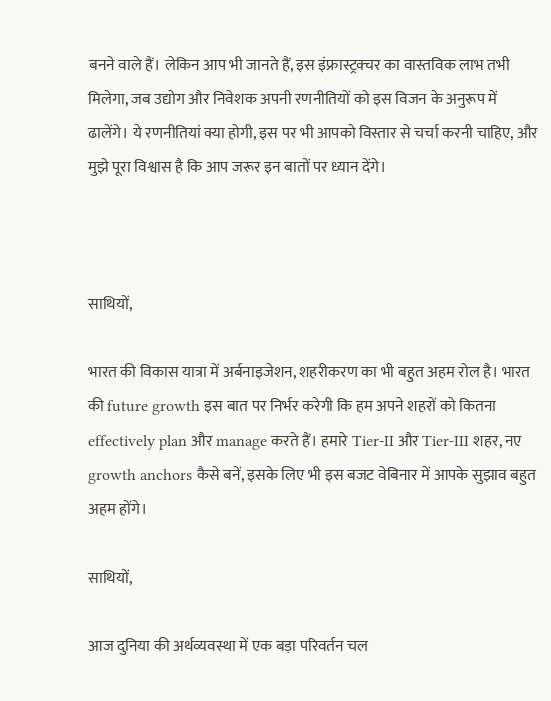बनने वाले हैं। लेकिन आप भी जानते हैं, इस इंफ्रास्ट्रक्चर का वास्तविक लाभ तभी मिलेगा, जब उद्योग और निवेशक अपनी रणनीतियों को इस विजन के अनुरूप में ढालेंगे। ये रणनीतियां क्या होगी, इस पर भी आपको विस्तार से चर्चा करनी चाहिए, और मुझे पूरा विश्वास है कि आप जरूर इन बातों पर ध्यान देंगे।



साथियों,

भारत की विकास यात्रा में अर्बनाइजेशन, शहरीकरण का भी बहुत अहम रोल है। भारत की future growth इस बात पर निर्भर करेगी कि हम अपने शहरों को कितना effectively plan और manage करते हैं। हमारे Tier-II और Tier-III शहर, नए growth anchors कैसे बनें, इसके लिए भी इस बजट वेबिनार में आपके सुझाव बहुत अहम होंगे।

साथियों,

आज दुनिया की अर्थव्यवस्था में एक बड़ा परिवर्तन चल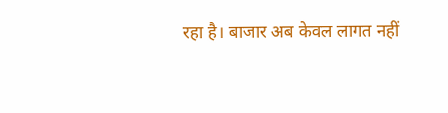रहा है। बाजार अब केवल लागत नहीं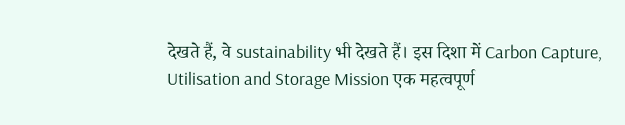देखते हैं, वे sustainability भी देखते हैं। इस दिशा में Carbon Capture, Utilisation and Storage Mission एक महत्वपूर्ण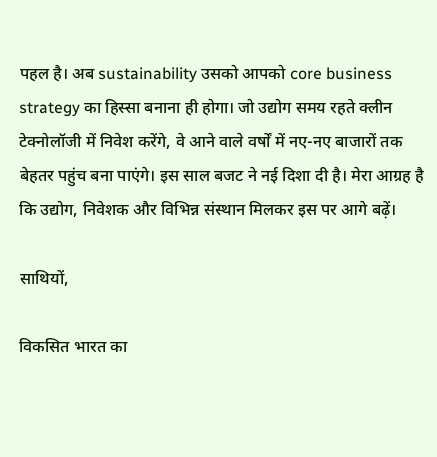पहल है। अब sustainability उसको आपको core business strategy का हिस्सा बनाना ही होगा। जो उद्योग समय रहते क्लीन टेक्नोलॉजी में निवेश करेंगे, वे आने वाले वर्षों में नए-नए बाजारों तक बेहतर पहुंच बना पाएंगे। इस साल बजट ने नई दिशा दी है। मेरा आग्रह है कि उद्योग, निवेशक और विभिन्न संस्थान मिलकर इस पर आगे बढ़ें।

साथियों,

विकसित भारत का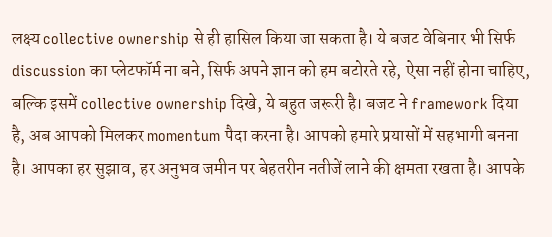लक्ष्य collective ownership से ही हासिल किया जा सकता है। ये बजट वेबिनार भी सिर्फ discussion का प्लेटफॉर्म ना बने, सिर्फ अपने ज्ञान को हम बटोरते रहे, ऐसा नहीं होना चाहिए, बल्कि इसमें collective ownership दिखे, ये बहुत जरूरी है। बजट ने framework दिया है, अब आपको मिलकर momentum पैदा करना है। आपको हमारे प्रयासों में सहभागी बनना है। आपका हर सुझाव, हर अनुभव जमीन पर बेहतरीन नतीजें लाने की क्षमता रखता है। आपके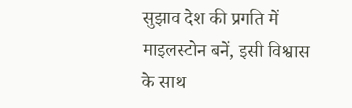सुझाव देश की प्रगति में माइलस्टोन बनें, इसी विश्वास के साथ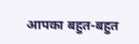आपका बहुत-बहुत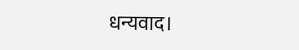धन्यवाद।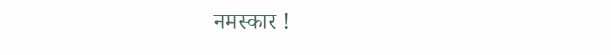नमस्कार !